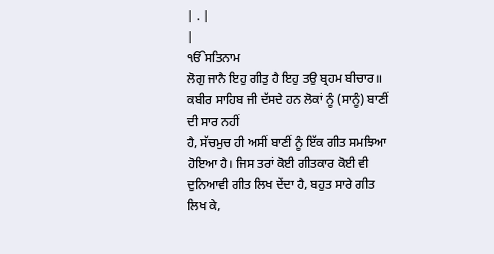| . |
|
ੴਸਤਿਨਾਮ
ਲੋਗੁ ਜਾਨੈ ਇਹੁ ਗੀਤੁ ਹੈ ਇਹੁ ਤਉ ਬ੍ਰਹਮ ਬੀਚਾਰ॥
ਕਬੀਰ ਸਾਹਿਬ ਜੀ ਦੱਸਦੇ ਹਨ ਲੋਕਾਂ ਨੂੰ (ਸਾਨੂੰ) ਬਾਣੀਂ ਦੀ ਸਾਰ ਨਹੀਂ
ਹੈ, ਸੱਚਮੁਚ ਹੀ ਅਸੀਂ ਬਾਣੀਂ ਨੂੰ ਇੱਕ ਗੀਤ ਸਮਝਿਆ ਹੋਇਆ ਹੈ। ਜਿਸ ਤਰਾਂ ਕੋਈ ਗੀਤਕਾਰ ਕੋਈ ਵੀ
ਦੁਨਿਆਵੀ ਗੀਤ ਲਿਖ ਦੇਂਦਾ ਹੈ, ਬਹੁਤ ਸਾਰੇ ਗੀਤ ਲਿਖ ਕੇ,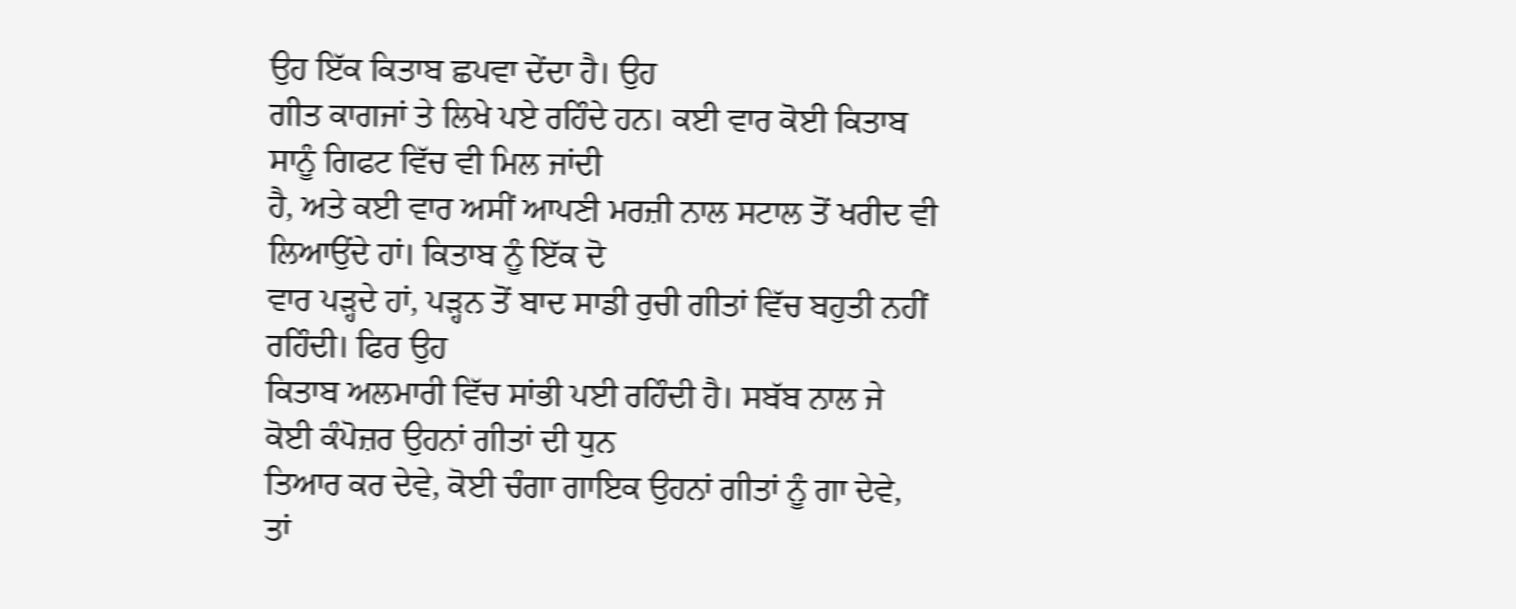ਉਹ ਇੱਕ ਕਿਤਾਬ ਛਪਵਾ ਦੇਂਦਾ ਹੈ। ਉਹ
ਗੀਤ ਕਾਗਜਾਂ ਤੇ ਲਿਖੇ ਪਏ ਰਹਿੰਦੇ ਹਨ। ਕਈ ਵਾਰ ਕੋਈ ਕਿਤਾਬ ਸਾਨੂੰ ਗਿਫਟ ਵਿੱਚ ਵੀ ਮਿਲ ਜਾਂਦੀ
ਹੈ, ਅਤੇ ਕਈ ਵਾਰ ਅਸੀਂ ਆਪਣੀ ਮਰਜ਼ੀ ਨਾਲ ਸਟਾਲ ਤੋਂ ਖਰੀਦ ਵੀ ਲਿਆਉਂਦੇ ਹਾਂ। ਕਿਤਾਬ ਨੂੰ ਇੱਕ ਦੋ
ਵਾਰ ਪੜ੍ਹਦੇ ਹਾਂ, ਪੜ੍ਹਨ ਤੋਂ ਬਾਦ ਸਾਡੀ ਰੁਚੀ ਗੀਤਾਂ ਵਿੱਚ ਬਹੁਤੀ ਨਹੀਂ ਰਹਿੰਦੀ। ਫਿਰ ਉਹ
ਕਿਤਾਬ ਅਲਮਾਰੀ ਵਿੱਚ ਸਾਂਭੀ ਪਈ ਰਹਿੰਦੀ ਹੈ। ਸਬੱਬ ਨਾਲ ਜੇ ਕੋਈ ਕੰਪੋਜ਼ਰ ਉਹਨਾਂ ਗੀਤਾਂ ਦੀ ਧੁਨ
ਤਿਆਰ ਕਰ ਦੇਵੇ, ਕੋਈ ਚੰਗਾ ਗਾਇਕ ਉਹਨਾਂ ਗੀਤਾਂ ਨੂੰ ਗਾ ਦੇਵੇ, ਤਾਂ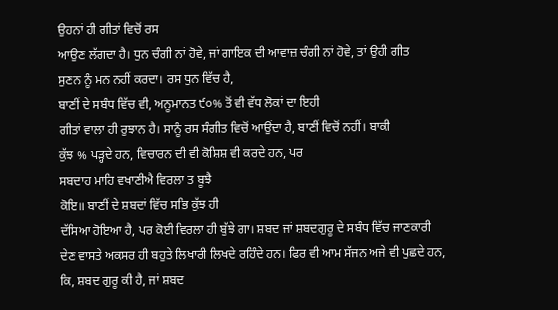ਉਹਨਾਂ ਹੀ ਗੀਤਾਂ ਵਿਚੋਂ ਰਸ
ਆਉਣ ਲੱਗਦਾ ਹੈ। ਧੁਨ ਚੰਗੀ ਨਾਂ ਹੋਵੇ, ਜਾਂ ਗਾਇਕ ਦੀ ਆਵਾਜ਼ ਚੰਗੀ ਨਾਂ ਹੋਵੇ, ਤਾਂ ਉਹੀ ਗੀਤ
ਸੁਣਨ ਨੂੰ ਮਨ ਨਹੀਂ ਕਰਦਾ। ਰਸ ਧੁਨ ਵਿੱਚ ਹੈ,
ਬਾਣੀਂ ਦੇ ਸਬੰਧ ਵਿੱਚ ਵੀ, ਅਨੂਮਾਨਤ ੯੦% ਤੋਂ ਵੀ ਵੱਧ ਲੋਕਾਂ ਦਾ ਇਹੀ
ਗੀਤਾਂ ਵਾਲਾ ਹੀ ਰੁਝਾਨ ਹੈ। ਸਾਨੂੰ ਰਸ ਸੰਗੀਤ ਵਿਚੋਂ ਆਉਂਦਾ ਹੈ, ਬਾਣੀਂ ਵਿਚੋਂ ਨਹੀਂ। ਬਾਕੀ
ਕੁੱਝ % ਪੜ੍ਹਦੇ ਹਨ, ਵਿਚਾਰਨ ਦੀ ਵੀ ਕੋਸ਼ਿਸ਼ ਵੀ ਕਰਦੇ ਹਨ, ਪਰ
ਸਬਦਾਹ ਮਾਹਿ ਵਖਾਣੀਐ ਵਿਰਲਾ ਤ ਬੂਝੈ
ਕੋਇ॥ ਬਾਣੀਂ ਦੇ ਸ਼ਬਦਾਂ ਵਿੱਚ ਸਭਿ ਕੁੱਝ ਹੀ
ਦੱਸਿਆ ਹੋਇਆ ਹੈ, ਪਰ ਕੋਈ ਵਿਰਲਾ ਹੀ ਬੁੱਝੇ ਗਾ। ਸ਼ਬਦ ਜਾਂ ਸ਼ਬਦਗੁਰੂ ਦੇ ਸਬੰਧ ਵਿੱਚ ਜਾਣਕਾਰੀ
ਦੇਣ ਵਾਸਤੇ ਅਕਸਰ ਹੀ ਬਹੁਤੇ ਲਿਖਾਰੀ ਲਿਖਦੇ ਰਹਿੰਦੇ ਹਨ। ਫਿਰ ਵੀ ਆਮ ਸੱਜਨ ਅਜੇ ਵੀ ਪੁਛਦੇ ਹਨ,
ਕਿ, ਸ਼ਬਦ ਗੁਰੂ ਕੀ ਹੈ, ਜਾਂ ਸ਼ਬਦ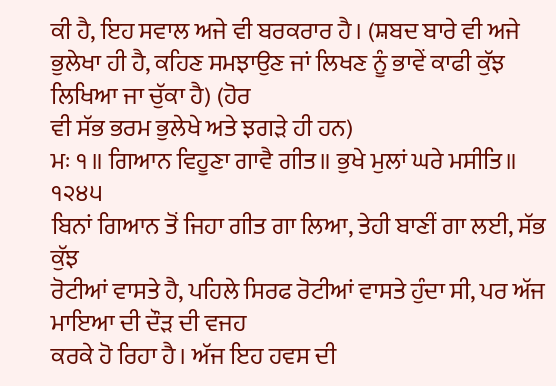ਕੀ ਹੈ, ਇਹ ਸਵਾਲ ਅਜੇ ਵੀ ਬਰਕਰਾਰ ਹੈ। (ਸ਼ਬਦ ਬਾਰੇ ਵੀ ਅਜੇ
ਭੁਲੇਖਾ ਹੀ ਹੈ, ਕਹਿਣ ਸਮਝਾਉਣ ਜਾਂ ਲਿਖਣ ਨੂੰ ਭਾਵੇਂ ਕਾਫੀ ਕੁੱਝ ਲਿਖਿਆ ਜਾ ਚੁੱਕਾ ਹੈ) (ਹੋਰ
ਵੀ ਸੱਭ ਭਰਮ ਭੁਲੇਖੇ ਅਤੇ ਝਗੜੇ ਹੀ ਹਨ)
ਮਃ ੧॥ ਗਿਆਨ ਵਿਹੂਣਾ ਗਾਵੈ ਗੀਤ॥ ਭੁਖੇ ਮੁਲਾਂ ਘਰੇ ਮਸੀਤਿ॥ ੧੨੪੫
ਬਿਨਾਂ ਗਿਆਨ ਤੋਂ ਜਿਹਾ ਗੀਤ ਗਾ ਲਿਆ, ਤੇਹੀ ਬਾਣੀਂ ਗਾ ਲਈ, ਸੱਭ ਕੁੱਝ
ਰੋਟੀਆਂ ਵਾਸਤੇ ਹੈ, ਪਹਿਲੇ ਸਿਰਫ ਰੋਟੀਆਂ ਵਾਸਤੇ ਹੁੰਦਾ ਸੀ, ਪਰ ਅੱਜ ਮਾਇਆ ਦੀ ਦੌੜ ਦੀ ਵਜਹ
ਕਰਕੇ ਹੋ ਰਿਹਾ ਹੈ। ਅੱਜ ਇਹ ਹਵਸ ਦੀ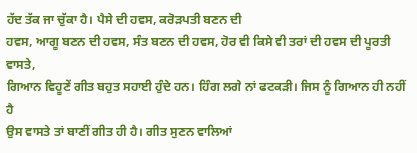ਹੱਦ ਤੱਕ ਜਾ ਚੁੱਕਾ ਹੈ। ਪੈਸੇ ਦੀ ਹਵਸ, ਕਰੋੜਪਤੀ ਬਣਨ ਦੀ
ਹਵਸ, ਆਗੂ ਬਣਨ ਦੀ ਹਵਸ, ਸੰਤ ਬਣਨ ਦੀ ਹਵਸ, ਹੋਰ ਵੀ ਕਿਸੇ ਵੀ ਤਰਾਂ ਦੀ ਹਵਸ ਦੀ ਪੂਰਤੀ ਵਾਸਤੇ,
ਗਿਆਨ ਵਿਹੂਣੇਂ ਗੀਤ ਬਹੁਤ ਸਹਾਈ ਹੁੰਦੇ ਹਨ। ਹਿੰਗ ਲਗੇ ਨਾਂ ਫਟਕੜੀ। ਜਿਸ ਨੂੰ ਗਿਆਨ ਹੀ ਨਹੀਂ ਹੈ
ਉਸ ਵਾਸਤੇ ਤਾਂ ਬਾਣੀਂ ਗੀਤ ਹੀ ਹੈ। ਗੀਤ ਸੁਣਨ ਵਾਲਿਆਂ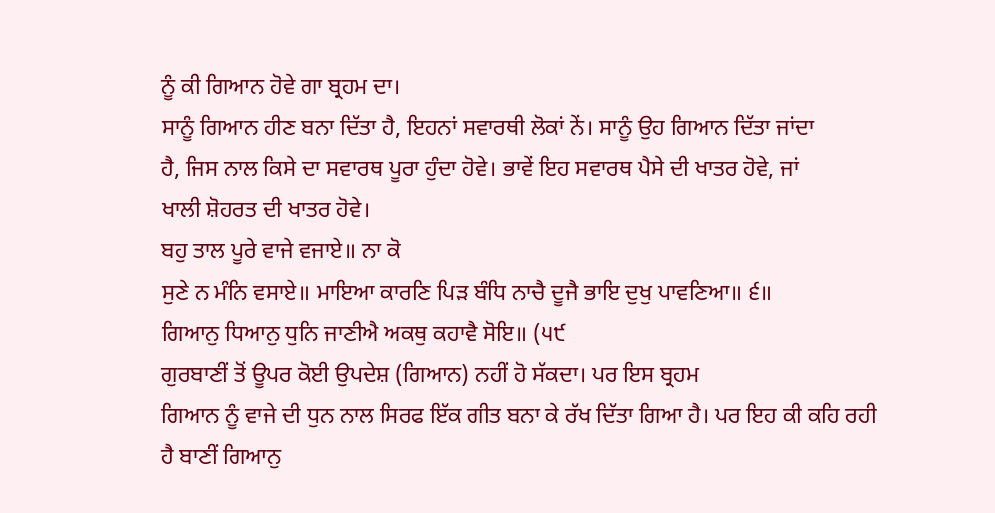ਨੂੰ ਕੀ ਗਿਆਨ ਹੋਵੇ ਗਾ ਬ੍ਰਹਮ ਦਾ।
ਸਾਨੂੰ ਗਿਆਨ ਹੀਣ ਬਨਾ ਦਿੱਤਾ ਹੈ, ਇਹਨਾਂ ਸਵਾਰਥੀ ਲੋਕਾਂ ਨੇਂ। ਸਾਨੂੰ ਉਹ ਗਿਆਨ ਦਿੱਤਾ ਜਾਂਦਾ
ਹੈ, ਜਿਸ ਨਾਲ ਕਿਸੇ ਦਾ ਸਵਾਰਥ ਪੂਰਾ ਹੁੰਦਾ ਹੋਵੇ। ਭਾਵੇਂ ਇਹ ਸਵਾਰਥ ਪੈਸੇ ਦੀ ਖਾਤਰ ਹੋਵੇ, ਜਾਂ
ਖਾਲੀ ਸ਼ੋਹਰਤ ਦੀ ਖਾਤਰ ਹੋਵੇ।
ਬਹੁ ਤਾਲ ਪੂਰੇ ਵਾਜੇ ਵਜਾਏ॥ ਨਾ ਕੋ
ਸੁਣੇ ਨ ਮੰਨਿ ਵਸਾਏ॥ ਮਾਇਆ ਕਾਰਣਿ ਪਿੜ ਬੰਧਿ ਨਾਚੈ ਦੂਜੈ ਭਾਇ ਦੁਖੁ ਪਾਵਣਿਆ॥ ੬॥
ਗਿਆਨੁ ਧਿਆਨੁ ਧੁਨਿ ਜਾਣੀਐ ਅਕਥੁ ਕਹਾਵੈ ਸੋਇ॥ (੫੯
ਗੁਰਬਾਣੀਂ ਤੋਂ ਊਪਰ ਕੋਈ ਉਪਦੇਸ਼ (ਗਿਆਨ) ਨਹੀਂ ਹੋ ਸੱਕਦਾ। ਪਰ ਇਸ ਬ੍ਰਹਮ
ਗਿਆਨ ਨੂੰ ਵਾਜੇ ਦੀ ਧੁਨ ਨਾਲ ਸਿਰਫ ਇੱਕ ਗੀਤ ਬਨਾ ਕੇ ਰੱਖ ਦਿੱਤਾ ਗਿਆ ਹੈ। ਪਰ ਇਹ ਕੀ ਕਹਿ ਰਹੀ
ਹੈ ਬਾਣੀਂ ਗਿਆਨੁ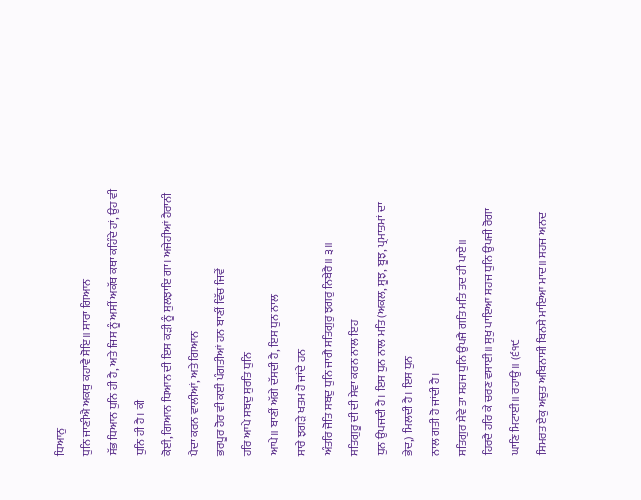ਧਿਆਨੁ
ਧੁਨਿ ਜਾਣੀਐ ਅਕਥੁ ਕਹਾਵੈ ਸੋਇ॥ ਸਾਰਾ ਗਿਆਨ
ਸੱਭ ਧਿਆਨ ਧੁਨਿ ਹੀ ਹੈ, ਅਤੇ ਜਿਸ ਨੂੰ ਅਸੀਂ ਅਕੱਥ ਕਥਾ ਕਹਿੰਦੇ ਹਾਂ, ਉਹ ਵੀ ਧੁਨਿ ਹੀ ਹੈ। ਕੀ
ਕੋਈ, ਗਿਆਨ ਧਿਆਨ ਦੀ ਇਸ ਕੜੀ ਨੂੰ ਸੁਲਝਾਇ ਗਾ। ਅਜੇਹੀਆਂ ਹੈਰਾਨੀ ਪੈਦਾ ਕਰਨ ਵਾਲੀਆਂ, ਅਤੇ ਗਿਆਨ
ਭਰਪੂਰ ਹੋਰ ਵੀ ਕਈ ਪੰਗਤੀਆਂ ਹਨ ਬਾਣੀਂ ਵਿੱਚ ਜਿਵੇਂ
ਹਰਿ ਆਪੇ ਸਬਦੁ ਸੁਰਤਿ ਧੁਨਿ
ਆਪੇ॥ ਬਾਣੀਂ ਅੱਗੇ ਦੱਸਦੀ ਹੈ, ਇਸ ਧੁਨ ਨਾਲ
ਸਾਰੇ ਝਗੜੇ ਖਤਮ ਹੋ ਜਾਂਦੇ ਹਨ
ਅੰਤਰਿ ਜੋਤਿ ਸਬਦੁ ਧੁਨਿ ਜਾਗੈ ਸਤਿਗੁਰੁ ਝਗਰੁ ਨਿਬੇਰੈ॥ ੩॥
ਸਤਿਗੁਰੂ ਦੀ ਦੀ ਸੇਵਾ ਕਰਨ ਨਾਲ ਇਹ
ਧੁਨ ਉਪਜਦੀ ਹੈ। ਇਸ ਧੁਨ ਨਾਲ ਮਤਿ (ਅਕਲ, ਸੂਝ, ਬੂਝ, ਪ੍ਰਮਾਤਮਾਂ ਦਾ ਭੇਦ,) ਮਿਲਦੀ ਹੈ। ਇਸ ਧੁਨ
ਨਾਲ ਗਤੀ ਹੋ ਜਾਂਦੀ ਹੈ।
ਸਤਿਗੁਰ ਸੇਵੇ ਤਾ ਸਹਜ ਧੁਨਿ ਉਪਜੈ ਗਤਿ ਮਤਿ ਤਦ ਹੀ ਪਾਏ॥
ਹਿਰਦੈ ਹਰਿ ਕੇ ਚਰਣ ਵਸਾਈ॥ ਸੁਖੁ ਪਾਇਆ ਸਹਜ ਧੁਨਿ ਉਪਜੀ ਰੋਗਾ ਘਾਣਿ ਮਿਟਾਈ॥ ਰਹਾਉ॥ (੬੧੯
ਸਿਮਰਤ ਏਕੁ ਅਚੁਤ ਅਬਿਨਾਸੀ ਬਿਨਸੇ ਮਾਇਆ ਮਾਦ॥ ਸਹਜ ਅਨਦ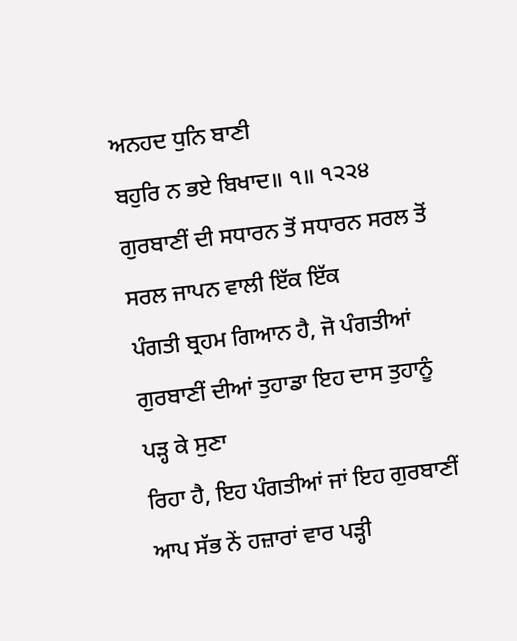ਅਨਹਦ ਧੁਨਿ ਬਾਣੀ
ਬਹੁਰਿ ਨ ਭਏ ਬਿਖਾਦ॥ ੧॥ ੧੨੨੪
ਗੁਰਬਾਣੀਂ ਦੀ ਸਧਾਰਨ ਤੋਂ ਸਧਾਰਨ ਸਰਲ ਤੋਂ ਸਰਲ ਜਾਪਨ ਵਾਲੀ ਇੱਕ ਇੱਕ
ਪੰਗਤੀ ਬ੍ਰਹਮ ਗਿਆਨ ਹੈ, ਜੋ ਪੰਗਤੀਆਂ ਗੁਰਬਾਣੀਂ ਦੀਆਂ ਤੁਹਾਡਾ ਇਹ ਦਾਸ ਤੁਹਾਨੂੰ ਪੜ੍ਹ ਕੇ ਸੁਣਾ
ਰਿਹਾ ਹੈ, ਇਹ ਪੰਗਤੀਆਂ ਜਾਂ ਇਹ ਗੁਰਬਾਣੀਂ ਆਪ ਸੱਭ ਨੇਂ ਹਜ਼ਾਰਾਂ ਵਾਰ ਪੜ੍ਹੀ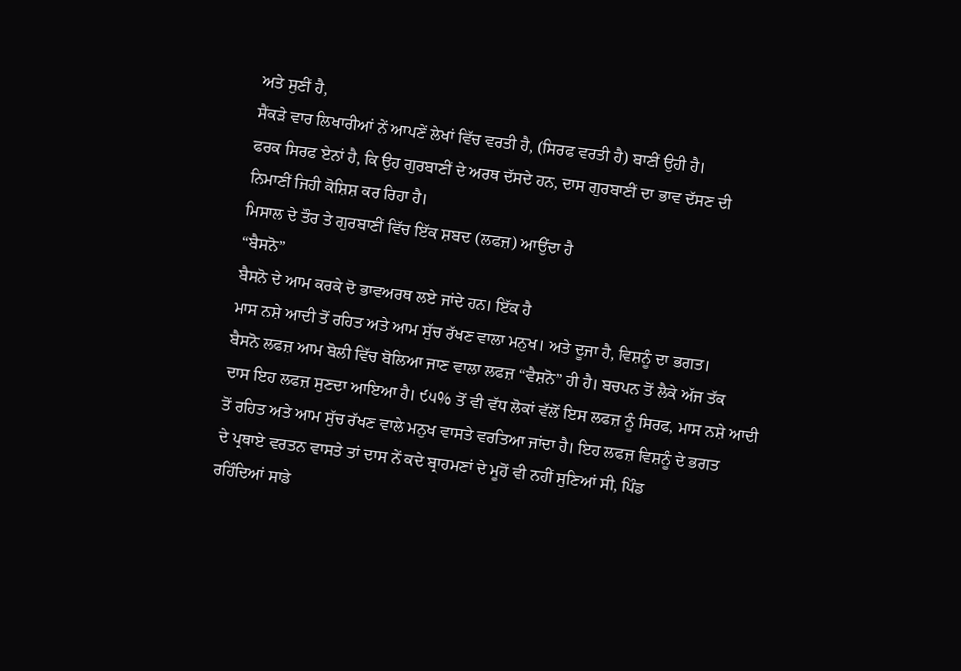ਅਤੇ ਸੁਣੀਂ ਹੈ,
ਸੈਂਕੜੇ ਵਾਰ ਲਿਖਾਰੀਆਂ ਨੇਂ ਆਪਣੇਂ ਲੇਖਾਂ ਵਿੱਚ ਵਰਤੀ ਹੈ, (ਸਿਰਫ ਵਰਤੀ ਹੈ) ਬਾਣੀਂ ਉਹੀ ਹੈ।
ਫਰਕ ਸਿਰਫ ਏਨਾਂ ਹੈ, ਕਿ ਉਹ ਗੁਰਬਾਣੀਂ ਦੇ ਅਰਥ ਦੱਸਦੇ ਹਨ, ਦਾਸ ਗੁਰਬਾਣੀਂ ਦਾ ਭਾਵ ਦੱਸਣ ਦੀ
ਨਿਮਾਣੀਂ ਜਿਹੀ ਕੋਸ਼ਿਸ਼ ਕਰ ਰਿਹਾ ਹੈ।
ਮਿਸਾਲ ਦੇ ਤੌਰ ਤੇ ਗੁਰਬਾਣੀਂ ਵਿੱਚ ਇੱਕ ਸ਼ਬਦ (ਲਫਜ਼) ਆਉਂਦਾ ਹੈ
“ਬੈਸਨੋ”
ਬੈਸਨੋ ਦੇ ਆਮ ਕਰਕੇ ਦੋ ਭਾਵਅਰਥ ਲਏ ਜਾਂਦੇ ਹਨ। ਇੱਕ ਹੈ
ਮਾਸ ਨਸ਼ੇ ਆਦੀ ਤੋਂ ਰਹਿਤ ਅਤੇ ਆਮ ਸੁੱਚ ਰੱਖਣ ਵਾਲਾ ਮਨੁਖ। ਅਤੇ ਦੂਜਾ ਹੈ, ਵਿਸ਼ਨੂੰ ਦਾ ਭਗਤ।
ਬੈਸਨੋ ਲਫਜ਼ ਆਮ ਬੋਲੀ ਵਿੱਚ ਬੋਲਿਆ ਜਾਣ ਵਾਲਾ ਲਫਜ਼ “ਵੈਸ਼ਨੋ” ਹੀ ਹੈ। ਬਚਪਨ ਤੋਂ ਲੈਕੇ ਅੱਜ ਤੱਕ
ਦਾਸ ਇਹ ਲਫਜ਼ ਸੁਣਦਾ ਆਇਆ ਹੈ। ੯੫% ਤੋਂ ਵੀ ਵੱਧ ਲੋਕਾਂ ਵੱਲੋਂ ਇਸ ਲਫਜ਼ ਨੂੰ ਸਿਰਫ, ਮਾਸ ਨਸ਼ੇ ਆਦੀ
ਤੋਂ ਰਹਿਤ ਅਤੇ ਆਮ ਸੁੱਚ ਰੱਖਣ ਵਾਲੇ ਮਨੁਖ ਵਾਸਤੇ ਵਰਤਿਆ ਜਾਂਦਾ ਹੈ। ਇਹ ਲਫਜ਼ ਵਿਸ਼ਨੂੰ ਦੇ ਭਗਤ
ਦੇ ਪ੍ਰਥਾਏ ਵਰਤਨ ਵਾਸਤੇ ਤਾਂ ਦਾਸ ਨੇਂ ਕਦੇ ਬ੍ਰਾਹਮਣਾਂ ਦੇ ਮੂਹੋਂ ਵੀ ਨਹੀਂ ਸੁਣਿਆਂ ਸੀ, ਪਿੰਡ
ਰਹਿੰਦਿਆਂ ਸਾਡੇ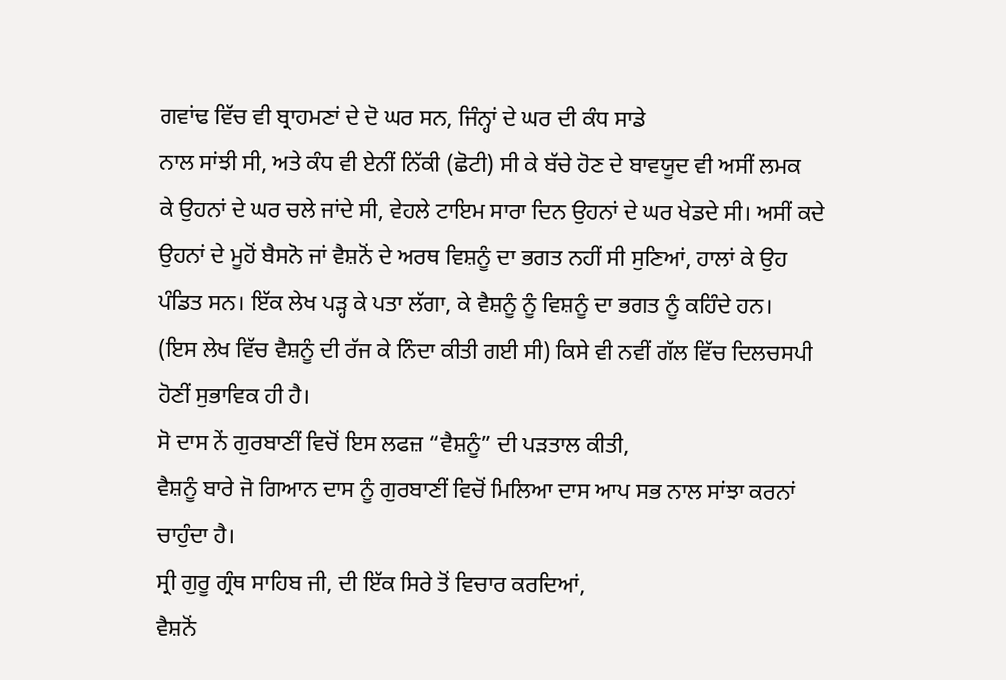ਗਵਾਂਢ ਵਿੱਚ ਵੀ ਬ੍ਰਾਹਮਣਾਂ ਦੇ ਦੋ ਘਰ ਸਨ, ਜਿੰਨ੍ਹਾਂ ਦੇ ਘਰ ਦੀ ਕੰਧ ਸਾਡੇ
ਨਾਲ ਸਾਂਝੀ ਸੀ, ਅਤੇ ਕੰਧ ਵੀ ਏਨੀਂ ਨਿੱਕੀ (ਛੋਟੀ) ਸੀ ਕੇ ਬੱਚੇ ਹੋਣ ਦੇ ਬਾਵਯੂਦ ਵੀ ਅਸੀਂ ਲਮਕ
ਕੇ ਉਹਨਾਂ ਦੇ ਘਰ ਚਲੇ ਜਾਂਦੇ ਸੀ, ਵੇਹਲੇ ਟਾਇਮ ਸਾਰਾ ਦਿਨ ਉਹਨਾਂ ਦੇ ਘਰ ਖੇਡਦੇ ਸੀ। ਅਸੀਂ ਕਦੇ
ਉਹਨਾਂ ਦੇ ਮੂਹੋਂ ਬੈਸਨੋ ਜਾਂ ਵੈਸ਼ਨੋਂ ਦੇ ਅਰਥ ਵਿਸ਼ਨੂੰ ਦਾ ਭਗਤ ਨਹੀਂ ਸੀ ਸੁਣਿਆਂ, ਹਾਲਾਂ ਕੇ ਉਹ
ਪੰਡਿਤ ਸਨ। ਇੱਕ ਲੇਖ ਪੜ੍ਹ ਕੇ ਪਤਾ ਲੱਗਾ, ਕੇ ਵੈਸ਼ਨੂੰ ਨੂੰ ਵਿਸ਼ਨੂੰ ਦਾ ਭਗਤ ਨੂੰ ਕਹਿੰਦੇ ਹਨ।
(ਇਸ ਲੇਖ ਵਿੱਚ ਵੈਸ਼ਨੂੰ ਦੀ ਰੱਜ ਕੇ ਨਿੰਦਾ ਕੀਤੀ ਗਈ ਸੀ) ਕਿਸੇ ਵੀ ਨਵੀਂ ਗੱਲ ਵਿੱਚ ਦਿਲਚਸਪੀ
ਹੋਣੀਂ ਸੁਭਾਵਿਕ ਹੀ ਹੈ।
ਸੋ ਦਾਸ ਨੇਂ ਗੁਰਬਾਣੀਂ ਵਿਚੋਂ ਇਸ ਲਫਜ਼ “ਵੈਸ਼ਨੂੰ” ਦੀ ਪੜਤਾਲ ਕੀਤੀ,
ਵੈਸ਼ਨੂੰ ਬਾਰੇ ਜੋ ਗਿਆਨ ਦਾਸ ਨੂੰ ਗੁਰਬਾਣੀਂ ਵਿਚੋਂ ਮਿਲਿਆ ਦਾਸ ਆਪ ਸਭ ਨਾਲ ਸਾਂਝਾ ਕਰਨਾਂ
ਚਾਹੁੰਦਾ ਹੈ।
ਸ੍ਰੀ ਗੁਰੂ ਗ੍ਰੰਥ ਸਾਹਿਬ ਜੀ, ਦੀ ਇੱਕ ਸਿਰੇ ਤੋਂ ਵਿਚਾਰ ਕਰਦਿਆਂ,
ਵੈਸ਼ਨੋਂ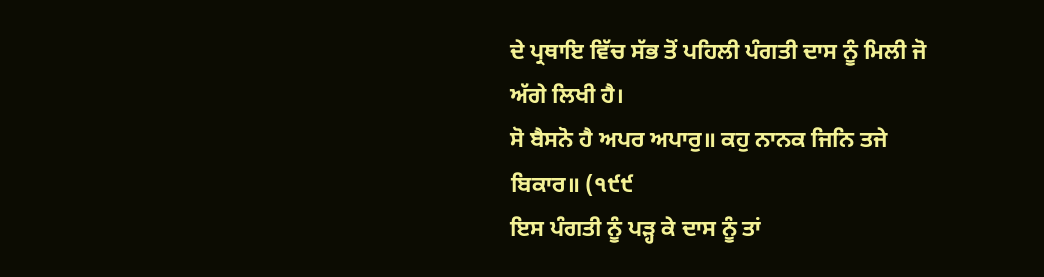ਦੇ ਪ੍ਰਥਾਇ ਵਿੱਚ ਸੱਭ ਤੋਂ ਪਹਿਲੀ ਪੰਗਤੀ ਦਾਸ ਨੂੰ ਮਿਲੀ ਜੋ ਅੱਗੇ ਲਿਖੀ ਹੈ।
ਸੋ ਬੈਸਨੋ ਹੈ ਅਪਰ ਅਪਾਰੁ॥ ਕਹੁ ਨਾਨਕ ਜਿਨਿ ਤਜੇ ਬਿਕਾਰ॥ (੧੯੯
ਇਸ ਪੰਗਤੀ ਨੂੰ ਪੜ੍ਹ ਕੇ ਦਾਸ ਨੂੰ ਤਾਂ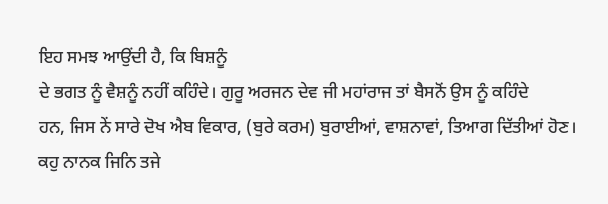ਇਹ ਸਮਝ ਆਉਂਦੀ ਹੈ, ਕਿ ਬਿਸ਼ਨੂੰ
ਦੇ ਭਗਤ ਨੂੰ ਵੈਸ਼ਨੂੰ ਨਹੀਂ ਕਹਿੰਦੇ। ਗੁਰੂ ਅਰਜਨ ਦੇਵ ਜੀ ਮਹਾਂਰਾਜ ਤਾਂ ਬੈਸਨੋਂ ਉਸ ਨੂੰ ਕਹਿੰਦੇ
ਹਨ, ਜਿਸ ਨੇਂ ਸਾਰੇ ਦੋਖ ਐਬ ਵਿਕਾਰ, (ਬੁਰੇ ਕਰਮ) ਬੁਰਾਈਆਂ, ਵਾਸ਼ਨਾਵਾਂ, ਤਿਆਗ ਦਿੱਤੀਆਂ ਹੋਣ।
ਕਹੁ ਨਾਨਕ ਜਿਨਿ ਤਜੇ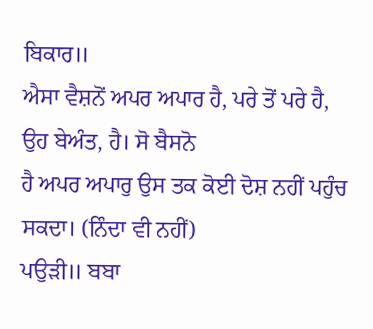ਬਿਕਾਰ॥
ਐਸਾ ਵੈਸ਼ਨੋਂ ਅਪਰ ਅਪਾਰ ਹੈ, ਪਰੇ ਤੋਂ ਪਰੇ ਹੈ,
ਉਹ ਬੇਅੰਤ, ਹੈ। ਸੋ ਬੈਸਨੋ
ਹੈ ਅਪਰ ਅਪਾਰੁ ਉਸ ਤਕ ਕੋਈ ਦੋਸ਼ ਨਹੀਂ ਪਹੁੰਚ
ਸਕਦਾ। (ਨਿੰਦਾ ਵੀ ਨਹੀਂ)
ਪਉੜੀ॥ ਬਬਾ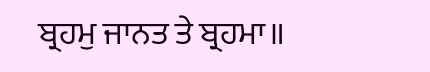ਬ੍ਰਹਮੁ ਜਾਨਤ ਤੇ ਬ੍ਰਹਮਾ॥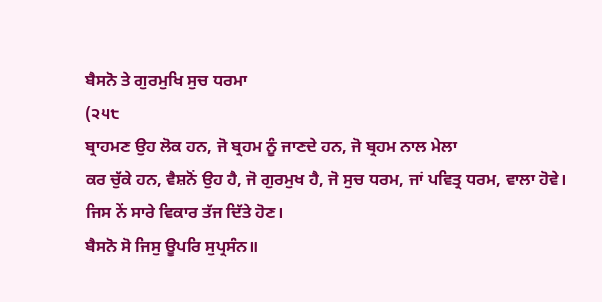ਬੈਸਨੋ ਤੇ ਗੁਰਮੁਖਿ ਸੁਚ ਧਰਮਾ
(੨੫੮
ਬ੍ਰਾਹਮਣ ਉਹ ਲੋਕ ਹਨ, ਜੋ ਬ੍ਰਹਮ ਨੂੰ ਜਾਣਦੇ ਹਨ, ਜੋ ਬ੍ਰਹਮ ਨਾਲ ਮੇਲਾ
ਕਰ ਚੁੱਕੇ ਹਨ, ਵੈਸ਼ਨੋਂ ਉਹ ਹੈ, ਜੋ ਗੁਰਮੁਖ ਹੈ, ਜੋ ਸੁਚ ਧਰਮ, ਜਾਂ ਪਵਿਤ੍ਰ ਧਰਮ, ਵਾਲਾ ਹੋਵੇ।
ਜਿਸ ਨੇਂ ਸਾਰੇ ਵਿਕਾਰ ਤੱਜ ਦਿੱਤੇ ਹੋਣ।
ਬੈਸਨੋ ਸੋ ਜਿਸੁ ਊਪਰਿ ਸੁਪ੍ਰਸੰਨ॥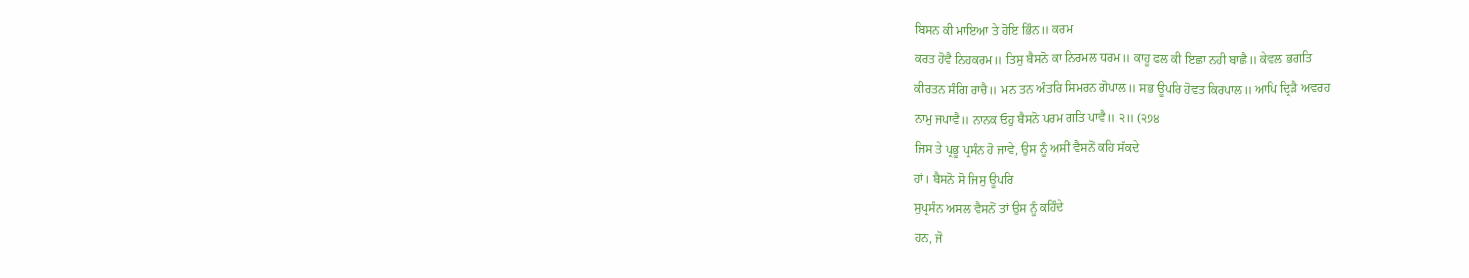ਬਿਸਨ ਕੀ ਮਾਇਆ ਤੇ ਹੋਇ ਭਿੰਨ॥ ਕਰਮ
ਕਰਤ ਹੋਵੈ ਨਿਹਕਰਮ॥ ਤਿਸੁ ਬੈਸਨੋ ਕਾ ਨਿਰਮਲ ਧਰਮ॥ ਕਾਹੂ ਫਲ ਕੀ ਇਛਾ ਨਹੀ ਬਾਛੈ॥ ਕੇਵਲ ਭਗਤਿ
ਕੀਰਤਨ ਸੰਗਿ ਰਾਚੈ॥ ਮਨ ਤਨ ਅੰਤਰਿ ਸਿਮਰਨ ਗੋਪਾਲ॥ ਸਭ ਊਪਰਿ ਹੋਵਤ ਕਿਰਪਾਲ॥ ਆਪਿ ਦ੍ਰਿੜੈ ਅਵਰਹ
ਨਾਮੁ ਜਪਾਵੈ॥ ਨਾਨਕ ਓਹੁ ਬੈਸਨੋ ਪਰਮ ਗਤਿ ਪਾਵੈ॥ ੨॥ (੨੭੪
ਜਿਸ ਤੇ ਪ੍ਰਭੂ ਪ੍ਰਸੰਨ ਹੋ ਜਾਵੇ, ਉਸ ਨੂੰ ਅਸੀਂ ਵੈਸਨੋਂ ਕਹਿ ਸੱਕਦੇ
ਹਾਂ। ਬੈਸਨੋ ਸੋ ਜਿਸੁ ਊਪਰਿ
ਸੁਪ੍ਰਸੰਨ ਅਸਲ ਵੈਸਨੋਂ ਤਾਂ ਉਸ ਨੂੰ ਕਹਿੰਦੇ
ਹਨ, ਜੋ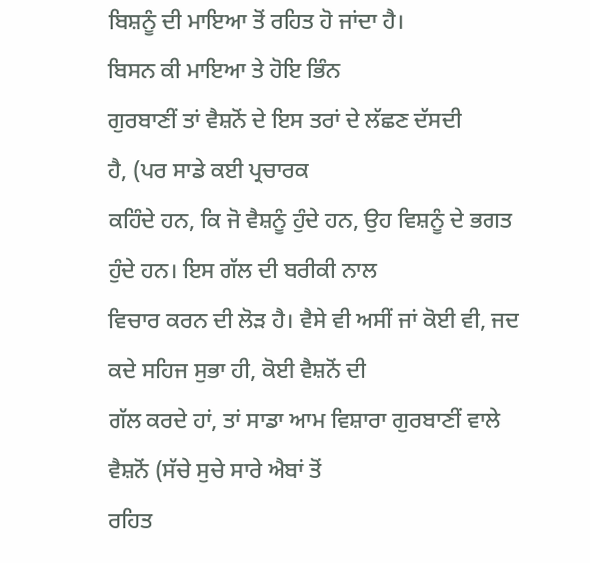ਬਿਸ਼ਨੂੰ ਦੀ ਮਾਇਆ ਤੋਂ ਰਹਿਤ ਹੋ ਜਾਂਦਾ ਹੈ।
ਬਿਸਨ ਕੀ ਮਾਇਆ ਤੇ ਹੋਇ ਭਿੰਨ
ਗੁਰਬਾਣੀਂ ਤਾਂ ਵੈਸ਼ਨੋਂ ਦੇ ਇਸ ਤਰਾਂ ਦੇ ਲੱਛਣ ਦੱਸਦੀ
ਹੈ, (ਪਰ ਸਾਡੇ ਕਈ ਪ੍ਰਚਾਰਕ
ਕਹਿੰਦੇ ਹਨ, ਕਿ ਜੋ ਵੈਸ਼ਨੂੰ ਹੁੰਦੇ ਹਨ, ਉਹ ਵਿਸ਼ਨੂੰ ਦੇ ਭਗਤ ਹੁੰਦੇ ਹਨ। ਇਸ ਗੱਲ ਦੀ ਬਰੀਕੀ ਨਾਲ
ਵਿਚਾਰ ਕਰਨ ਦੀ ਲੋੜ ਹੈ। ਵੈਸੇ ਵੀ ਅਸੀਂ ਜਾਂ ਕੋਈ ਵੀ, ਜਦ ਕਦੇ ਸਹਿਜ ਸੁਭਾ ਹੀ, ਕੋਈ ਵੈਸ਼ਨੋਂ ਦੀ
ਗੱਲ ਕਰਦੇ ਹਾਂ, ਤਾਂ ਸਾਡਾ ਆਮ ਵਿਸ਼ਾਰਾ ਗੁਰਬਾਣੀਂ ਵਾਲੇ ਵੈਸ਼ਨੋਂ (ਸੱਚੇ ਸੁਚੇ ਸਾਰੇ ਐਬਾਂ ਤੋਂ
ਰਹਿਤ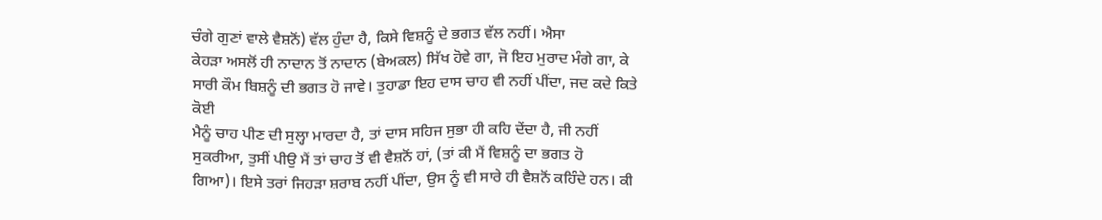ਚੰਗੇ ਗੁਣਾਂ ਵਾਲੇ ਵੈਸ਼ਨੋਂ) ਵੱਲ ਹੁੰਦਾ ਹੈ, ਕਿਸੇ ਵਿਸ਼ਨੂੰ ਦੇ ਭਗਤ ਵੱਲ ਨਹੀਂ। ਐਸਾ
ਕੇਹੜਾ ਅਸਲੋਂ ਹੀ ਨਾਦਾਨ ਤੋਂ ਨਾਦਾਨ (ਬੇਅਕਲ) ਸਿੱਖ ਹੋਵੇ ਗਾ, ਜੋ ਇਹ ਮੁਰਾਦ ਮੰਗੇ ਗਾ, ਕੇ
ਸਾਰੀ ਕੌਮ ਬਿਸ਼ਨੂੰ ਦੀ ਭਗਤ ਹੋ ਜਾਵੇ। ਤੁਹਾਡਾ ਇਹ ਦਾਸ ਚਾਹ ਵੀ ਨਹੀਂ ਪੀਂਦਾ, ਜਦ ਕਦੇ ਕਿਤੇ ਕੋਈ
ਮੈਨੂੰ ਚਾਹ ਪੀਣ ਦੀ ਸੁਲ੍ਹਾ ਮਾਰਦਾ ਹੈ, ਤਾਂ ਦਾਸ ਸਹਿਜ ਸੁਭਾ ਹੀ ਕਹਿ ਦੇਂਦਾ ਹੈ, ਜੀ ਨਹੀਂ
ਸੁਕਰੀਆ, ਤੁਸੀਂ ਪੀਉ ਮੈਂ ਤਾਂ ਚਾਹ ਤੋਂ ਵੀ ਵੈਸ਼ਨੋਂ ਹਾਂ, (ਤਾਂ ਕੀ ਮੈਂ ਵਿਸ਼ਨੂੰ ਦਾ ਭਗਤ ਹੋ
ਗਿਆ)। ਇਸੇ ਤਰਾਂ ਜਿਹੜਾ ਸ਼ਰਾਬ ਨਹੀਂ ਪੀਂਦਾ, ਉਸ ਨੂੰ ਵੀ ਸਾਰੇ ਹੀ ਵੈਸ਼ਨੋਂ ਕਹਿੰਦੇ ਹਨ। ਕੀ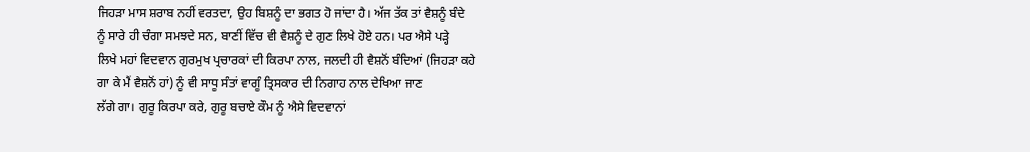ਜਿਹੜਾ ਮਾਸ ਸ਼ਰਾਬ ਨਹੀਂ ਵਰਤਦਾ, ਉਹ ਬਿਸ਼ਨੂੰ ਦਾ ਭਗਤ ਹੋ ਜਾਂਦਾ ਹੈ। ਅੱਜ ਤੱਕ ਤਾਂ ਵੈਸ਼ਨੂੰ ਬੰਦੇ
ਨੂੰ ਸਾਰੇ ਹੀ ਚੰਗਾ ਸਮਝਦੇ ਸਨ, ਬਾਣੀਂ ਵਿੱਚ ਵੀ ਵੈਸ਼ਨੂੰ ਦੇ ਗੁਣ ਲਿਖੇ ਹੋਏ ਹਨ। ਪਰ ਐਸੇ ਪੜ੍ਹੇ
ਲਿਖੇ ਮਹਾਂ ਵਿਦਵਾਨ ਗੁਰਮੁਖ ਪ੍ਰਚਾਰਕਾਂ ਦੀ ਕਿਰਪਾ ਨਾਲ, ਜਲਦੀ ਹੀ ਵੈਸ਼ਨੋਂ ਬੰਦਿਆਂ (ਜਿਹੜਾ ਕਹੇ
ਗਾ ਕੇ ਮੈਂ ਵੈਸ਼ਨੋਂ ਹਾਂ) ਨੂੰ ਵੀ ਸਾਧੂ ਸੰਤਾਂ ਵਾਗੂੰ ਤ੍ਰਿਸਕਾਰ ਦੀ ਨਿਗਾਹ ਨਾਲ ਦੇਖਿਆ ਜਾਣ
ਲੱਗੇ ਗਾ। ਗੁਰੂ ਕਿਰਪਾ ਕਰੇ, ਗੁਰੂ ਬਚਾਏ ਕੌਮ ਨੂੰ ਐਸੇ ਵਿਦਵਾਨਾਂ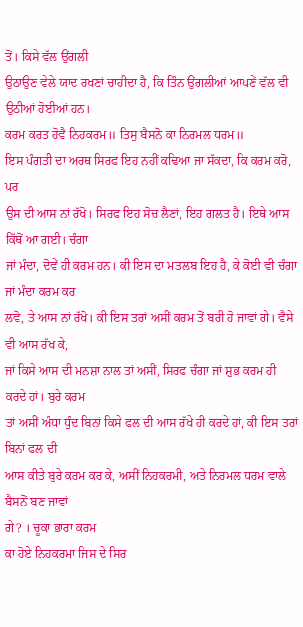ਤੋਂ। ਕਿਸੇ ਵੱਲ ਉਂਗਲੀ
ਉਠਾਉਣ ਵੇਲੇ ਯਾਦ ਰਖਣਾਂ ਚਾਹੀਦਾ ਹੈ, ਕਿ ਤਿੰਨ ਉਂਗਲੀਆਂ ਆਪਣੇਂ ਵੱਲ ਵੀ ਉਠੀਆਂ ਹੋਈਆਂ ਹਨ।
ਕਰਮ ਕਰਤ ਹੋਵੈ ਨਿਹਕਰਮ॥ ਤਿਸੁ ਬੈਸਨੋ ਕਾ ਨਿਰਮਲ ਧਰਮ॥
ਇਸ ਪੰਗਤੀ ਦਾ ਅਰਥ ਸਿਰਫ ਇਹ ਨਹੀਂ ਕਢਿਆ ਜਾ ਸੱਕਦਾ, ਕਿ ਕਰਮ ਕਰੋ, ਪਰ
ਉਸ ਦੀ ਆਸ ਨਾਂ ਰੱਖੋ। ਸਿਰਫ ਇਹ ਸੋਚ ਲੈਣਾਂ, ਇਹ ਗਲਤ ਹੈ। ਇਥੇ ਆਸ ਕਿੱਥੋਂ ਆ ਗਈ। ਚੰਗਾ
ਜਾਂ ਮੰਦਾ, ਦੋਵੇਂ ਹੀ ਕਰਮ ਹਨ। ਕੀ ਇਸ ਦਾ ਮਤਲਬ ਇਹ ਹੈ, ਕੇ ਕੋਈ ਵੀ ਚੰਗਾ ਜਾਂ ਮੰਦਾ ਕਰਮ ਕਰ
ਲਵੋ, ਤੇ ਆਸ ਨਾਂ ਰੱਖੋ। ਕੀ ਇਸ ਤਰਾਂ ਅਸੀਂ ਕਰਮ ਤੋਂ ਬਰੀ ਹੋ ਜਾਵਾਂ ਗੇ। ਵੈਸੇ ਵੀ ਆਸ ਰੱਖ ਕੇ,
ਜਾਂ ਕਿਸੇ ਆਸ ਦੀ ਮਨਸ਼ਾ ਨਾਲ ਤਾਂ ਅਸੀਂ, ਸਿਰਫ ਚੰਗਾ ਜਾਂ ਸ਼ੁਭ ਕਰਮ ਹੀ ਕਰਦੇ ਹਾਂ। ਬੁਰੇ ਕਰਮ
ਤਾਂ ਅਸੀਂ ਅੰਧਾ ਧੁੰਦ ਬਿਨਾਂ ਕਿਸੇ ਫਲ ਦੀ ਆਸ ਰੱਖੇ ਹੀ ਕਰਦੇ ਹਾਂ, ਕੀ ਇਸ ਤਰਾਂ ਬਿਨਾਂ ਫਲ ਦੀ
ਆਸ ਕੀਤੇ ਬੁਰੇ ਕਰਮ ਕਰ ਕੇ, ਅਸੀਂ ਨਿਹਕਰਮੀ, ਅਤੇ ਨਿਰਮਲ ਧਰਮ ਵਾਲੇ ਬੈਸਨੋਂ ਬਣ ਜਾਵਾਂ
ਗੇ? । ਚੂਕਾ ਭਾਰਾ ਕਰਮ
ਕਾ ਹੋਏ ਨਿਹਕਰਮਾ ਜਿਸ ਦੇ ਸਿਰ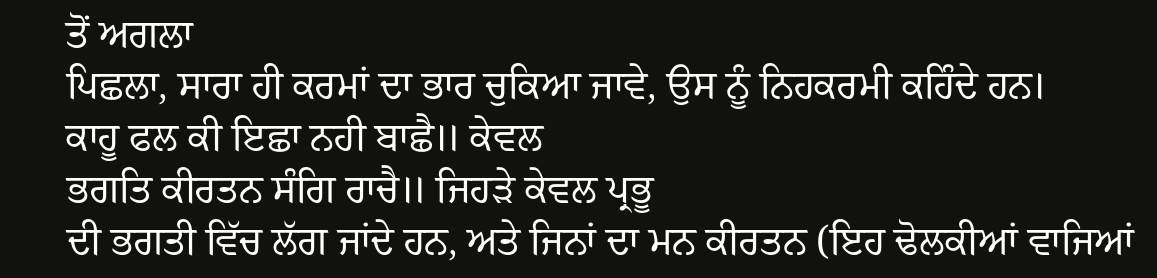ਤੋਂ ਅਗਲਾ
ਪਿਛਲਾ, ਸਾਰਾ ਹੀ ਕਰਮਾਂ ਦਾ ਭਾਰ ਚੁਕਿਆ ਜਾਵੇ, ਉਸ ਨੂੰ ਨਿਹਕਰਮੀ ਕਹਿੰਦੇ ਹਨ।
ਕਾਹੂ ਫਲ ਕੀ ਇਛਾ ਨਹੀ ਬਾਛੈ॥ ਕੇਵਲ
ਭਗਤਿ ਕੀਰਤਨ ਸੰਗਿ ਰਾਚੈ॥ ਜਿਹੜੇ ਕੇਵਲ ਪ੍ਰਭੂ
ਦੀ ਭਗਤੀ ਵਿੱਚ ਲੱਗ ਜਾਂਦੇ ਹਨ, ਅਤੇ ਜਿਨਾਂ ਦਾ ਮਨ ਕੀਰਤਨ (ਇਹ ਢੋਲਕੀਆਂ ਵਾਜਿਆਂ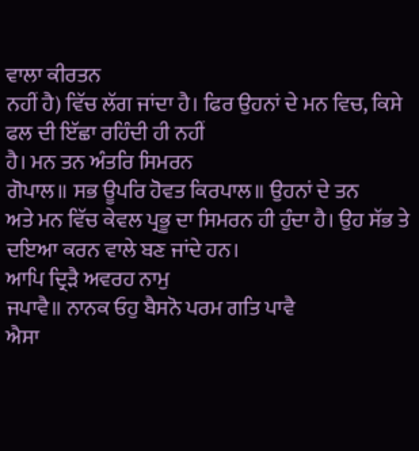ਵਾਲਾ ਕੀਰਤਨ
ਨਹੀਂ ਹੈ) ਵਿੱਚ ਲੱਗ ਜਾਂਦਾ ਹੈ। ਫਿਰ ਉਹਨਾਂ ਦੇ ਮਨ ਵਿਚ, ਕਿਸੇ ਫਲ ਦੀ ਇੱਛਾ ਰਹਿੰਦੀ ਹੀ ਨਹੀਂ
ਹੈ। ਮਨ ਤਨ ਅੰਤਰਿ ਸਿਮਰਨ
ਗੋਪਾਲ॥ ਸਭ ਊਪਰਿ ਹੋਵਤ ਕਿਰਪਾਲ॥ ਉਹਨਾਂ ਦੇ ਤਨ
ਅਤੇ ਮਨ ਵਿੱਚ ਕੇਵਲ ਪ੍ਰਭੂ ਦਾ ਸਿਮਰਨ ਹੀ ਹੁੰਦਾ ਹੈ। ਉਹ ਸੱਭ ਤੇ ਦਇਆ ਕਰਨ ਵਾਲੇ ਬਣ ਜਾਂਦੇ ਹਨ।
ਆਪਿ ਦ੍ਰਿੜੈ ਅਵਰਹ ਨਾਮੁ
ਜਪਾਵੈ॥ ਨਾਨਕ ਓਹੁ ਬੈਸਨੋ ਪਰਮ ਗਤਿ ਪਾਵੈ
ਐਸਾ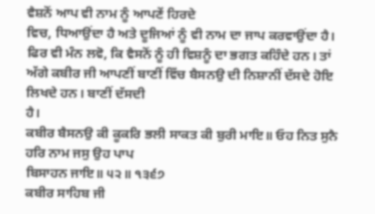ਵੈਸ਼ਨੋਂ ਆਪ ਵੀ ਨਾਮ ਨੂੰ ਆਪਣੇਂ ਹਿਰਦੇ
ਵਿਚ, ਧਿਆਉਂਦਾ ਹੈ ਅਤੇ ਦੂਜਿਆਂ ਨੂੰ ਵੀ ਨਾਮ ਦਾ ਜਾਪ ਕਰਵਾਉਂਦਾ ਹੈ।
ਫਿਰ ਵੀ ਮੰਨ ਲਵੋ, ਕਿ ਵੈਸਨੋਂ ਨੂੰ ਹੀ ਵਿਸ਼ਨੂੰ ਦਾ ਭਗਤ ਕਹਿੰਦੇ ਹਨ। ਤਾਂ
ਅੱਗੇ ਕਬੀਰ ਜੀ ਆਪਣੀਂ ਬਾਣੀਂ ਵਿੱਚ ਬੈਸਨਉ ਦੀ ਨਿਸ਼ਾਨੀਂ ਦੱਸਦੇ ਹੋਇ ਲਿਖਦੇ ਹਨ। ਬਾਣੀਂ ਦੱਸਦੀ
ਹੈ।
ਕਬੀਰ ਬੈਸਨਉ ਕੀ ਕੂਕਰਿ ਭਲੀ ਸਾਕਤ ਕੀ ਬੁਰੀ ਮਾਇ॥ ਓਹ ਨਿਤ ਸੁਨੈ ਹਰਿ ਨਾਮ ਜਸੁ ਉਹ ਪਾਪ
ਬਿਸਾਹਨ ਜਾਇ॥ ੫੨॥ ੧੩੬੭
ਕਬੀਰ ਸਾਹਿਬ ਜੀ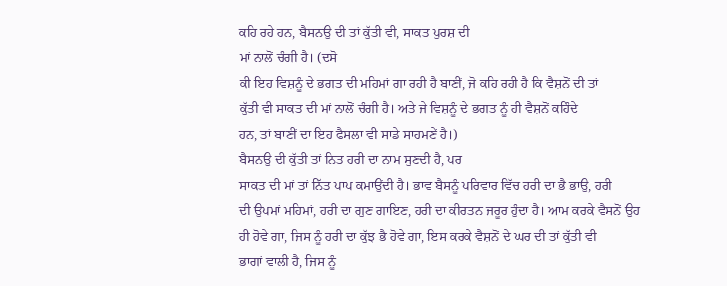ਕਹਿ ਰਹੇ ਹਨ, ਬੈਸਨਉ ਦੀ ਤਾਂ ਕੁੱਤੀ ਵੀ, ਸਾਕਤ ਪੁਰਸ਼ ਦੀ
ਮਾਂ ਨਾਲੋਂ ਚੰਗੀ ਹੈ। (ਦਸੋ
ਕੀ ਇਹ ਵਿਸ਼ਨੂੰ ਦੇ ਭਗਤ ਦੀ ਮਹਿਮਾਂ ਗਾ ਰਹੀ ਹੈ ਬਾਣੀਂ, ਜੋ ਕਹਿ ਰਹੀ ਹੈ ਕਿ ਵੈਸ਼ਨੋਂ ਦੀ ਤਾਂ
ਕੁੱਤੀ ਵੀ ਸਾਕਤ ਦੀ ਮਾਂ ਨਾਲੋਂ ਚੰਗੀ ਹੈ। ਅਤੇ ਜੇ ਵਿਸ਼ਨੂੰ ਦੇ ਭਗਤ ਨੂੰ ਹੀ ਵੈਸ਼ਨੋਂ ਕਹਿੰਦੇ
ਹਨ, ਤਾਂ ਬਾਣੀਂ ਦਾ ਇਹ ਫੈਸਲਾ ਵੀ ਸਾਡੇ ਸਾਹਮਣੇਂ ਹੈ।)
ਬੈਸਨਉ ਦੀ ਕੁੱਤੀ ਤਾਂ ਨਿਤ ਹਰੀ ਦਾ ਨਾਮ ਸੁਣਦੀ ਹੈ, ਪਰ
ਸਾਕਤ ਦੀ ਮਾਂ ਤਾਂ ਨਿੱਤ ਪਾਪ ਕਮਾਉਂਦੀ ਹੈ। ਭਾਵ ਬੈਸਨੂੰ ਪਰਿਵਾਰ ਵਿੱਚ ਹਰੀ ਦਾ ਭੈ ਭਾਉ, ਹਰੀ
ਦੀ ਉਪਮਾਂ ਮਹਿਮਾਂ, ਹਰੀ ਦਾ ਗੁਣ ਗਾਇਣ, ਹਰੀ ਦਾ ਕੀਰਤਨ ਜਰੂਰ ਹੁੰਦਾ ਹੈ। ਆਮ ਕਰਕੇ ਵੈਸਨੋਂ ਉਹ
ਹੀ ਹੋਵੇ ਗਾ, ਜਿਸ ਨੂੰ ਹਰੀ ਦਾ ਕੁੱਝ ਭੈ ਹੋਵੇ ਗਾ, ਇਸ ਕਰਕੇ ਵੈਸ਼ਨੋਂ ਦੇ ਘਰ ਦੀ ਤਾਂ ਕੁੱਤੀ ਵੀ
ਭਾਗਾਂ ਵਾਲੀ ਹੈ, ਜਿਸ ਨੂੰ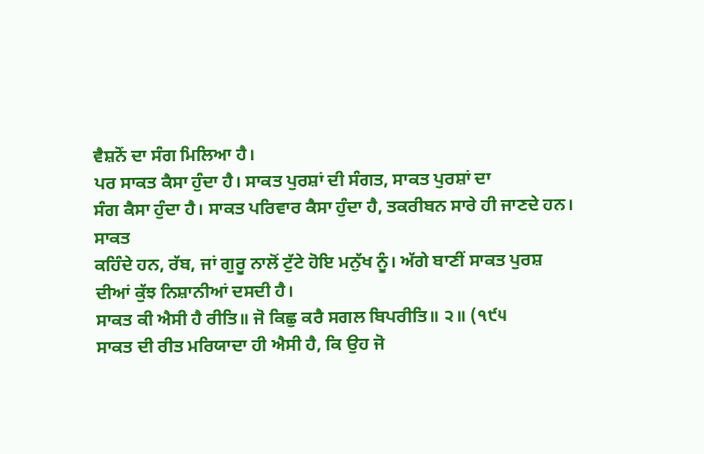ਵੈਸ਼ਨੋਂ ਦਾ ਸੰਗ ਮਿਲਿਆ ਹੈ।
ਪਰ ਸਾਕਤ ਕੈਸਾ ਹੁੰਦਾ ਹੈ। ਸਾਕਤ ਪੁਰਸ਼ਾਂ ਦੀ ਸੰਗਤ, ਸਾਕਤ ਪੁਰਸ਼ਾਂ ਦਾ
ਸੰਗ ਕੈਸਾ ਹੁੰਦਾ ਹੈ। ਸਾਕਤ ਪਰਿਵਾਰ ਕੈਸਾ ਹੁੰਦਾ ਹੈ, ਤਕਰੀਬਨ ਸਾਰੇ ਹੀ ਜਾਣਦੇ ਹਨ। ਸਾਕਤ
ਕਹਿੰਦੇ ਹਨ, ਰੱਬ, ਜਾਂ ਗੁਰੂ ਨਾਲੋਂ ਟੁੱਟੇ ਹੋਇ ਮਨੁੱਖ ਨੂੰ। ਅੱਗੇ ਬਾਣੀਂ ਸਾਕਤ ਪੁਰਸ਼
ਦੀਆਂ ਕੁੱਝ ਨਿਸ਼ਾਨੀਆਂ ਦਸਦੀ ਹੈ।
ਸਾਕਤ ਕੀ ਐਸੀ ਹੈ ਰੀਤਿ॥ ਜੋ ਕਿਛੁ ਕਰੈ ਸਗਲ ਬਿਪਰੀਤਿ॥ ੨॥ (੧੯੫
ਸਾਕਤ ਦੀ ਰੀਤ ਮਰਿਯਾਦਾ ਹੀ ਐਸੀ ਹੈ, ਕਿ ਉਹ ਜੋ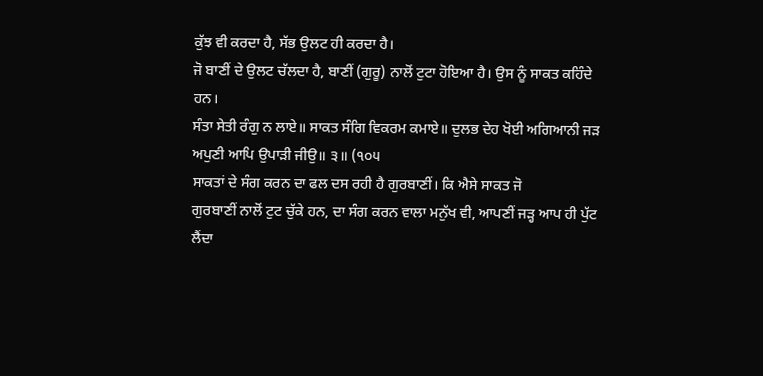ਕੁੱਝ ਵੀ ਕਰਦਾ ਹੈ, ਸੱਭ ਉਲਟ ਹੀ ਕਰਦਾ ਹੈ।
ਜੋ ਬਾਣੀਂ ਦੇ ਉਲਟ ਚੱਲਦਾ ਹੈ, ਬਾਣੀਂ (ਗੁਰੂ) ਨਾਲੋਂ ਟੁਟਾ ਹੋਇਆ ਹੈ। ਉਸ ਨੂੰ ਸਾਕਤ ਕਹਿੰਦੇ
ਹਨ।
ਸੰਤਾ ਸੇਤੀ ਰੰਗੁ ਨ ਲਾਏ॥ ਸਾਕਤ ਸੰਗਿ ਵਿਕਰਮ ਕਮਾਏ॥ ਦੁਲਭ ਦੇਹ ਖੋਈ ਅਗਿਆਨੀ ਜੜ
ਅਪੁਣੀ ਆਪਿ ਉਪਾੜੀ ਜੀਉ॥ ੩॥ (੧੦੫
ਸਾਕਤਾਂ ਦੇ ਸੰਗ ਕਰਨ ਦਾ ਫਲ ਦਸ ਰਹੀ ਹੈ ਗੁਰਬਾਣੀਂ। ਕਿ ਐਸੇ ਸਾਕਤ ਜੋ
ਗੁਰਬਾਣੀਂ ਨਾਲੋਂ ਟੁਟ ਚੁੱਕੇ ਹਨ, ਦਾ ਸੰਗ ਕਰਨ ਵਾਲਾ ਮਨੁੱਖ ਵੀ, ਆਪਣੀਂ ਜੜ੍ਹ ਆਪ ਹੀ ਪੁੱਟ
ਲੈਂਦਾ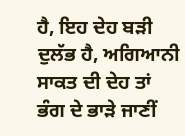ਹੈ, ਇਹ ਦੇਹ ਬੜੀ ਦੁਲੱਭ ਹੈ, ਅਗਿਆਨੀ ਸਾਕਤ ਦੀ ਦੇਹ ਤਾਂ ਭੰਗ ਦੇ ਭਾੜੇ ਜਾਣੀਂ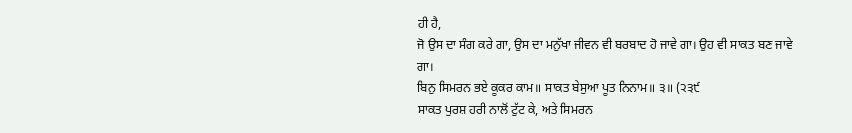ਹੀ ਹੈ,
ਜੋ ਉਸ ਦਾ ਸੰਗ ਕਰੇ ਗਾ, ਉਸ ਦਾ ਮਨੁੱਖਾ ਜੀਵਨ ਵੀ ਬਰਬਾਦ ਹੋ ਜਾਵੇ ਗਾ। ਉਹ ਵੀ ਸਾਕਤ ਬਣ ਜਾਵੇ
ਗਾ।
ਬਿਨੁ ਸਿਮਰਨ ਭਏ ਕੂਕਰ ਕਾਮ॥ ਸਾਕਤ ਬੇਸੁਆ ਪੂਤ ਨਿਨਾਮ॥ ੩॥ (੨੩੯
ਸਾਕਤ ਪੁਰਸ਼ ਹਰੀ ਨਾਲੋਂ ਟੁੱਟ ਕੇ, ਅਤੇ ਸਿਮਰਨ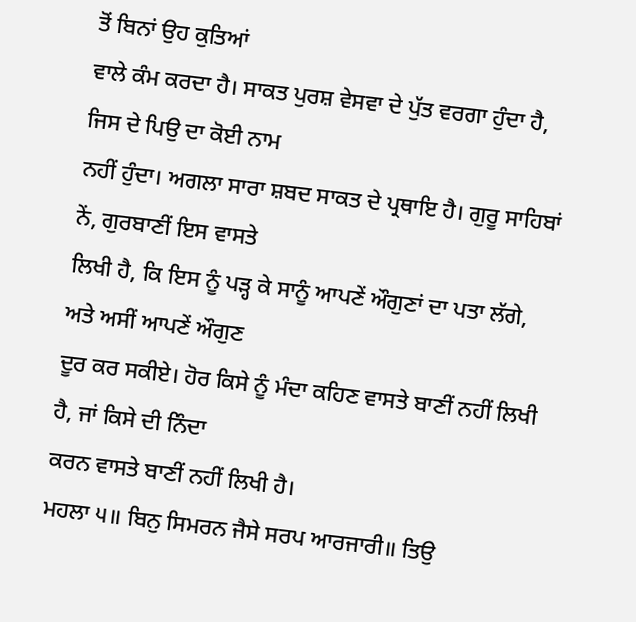ਤੋਂ ਬਿਨਾਂ ਉਹ ਕੁਤਿਆਂ
ਵਾਲੇ ਕੰਮ ਕਰਦਾ ਹੈ। ਸਾਕਤ ਪੁਰਸ਼ ਵੇਸਵਾ ਦੇ ਪੁੱਤ ਵਰਗਾ ਹੁੰਦਾ ਹੈ, ਜਿਸ ਦੇ ਪਿਉ ਦਾ ਕੋਈ ਨਾਮ
ਨਹੀਂ ਹੁੰਦਾ। ਅਗਲਾ ਸਾਰਾ ਸ਼ਬਦ ਸਾਕਤ ਦੇ ਪ੍ਰਥਾਇ ਹੈ। ਗੁਰੂ ਸਾਹਿਬਾਂ ਨੇਂ, ਗੁਰਬਾਣੀਂ ਇਸ ਵਾਸਤੇ
ਲਿਖੀ ਹੈ, ਕਿ ਇਸ ਨੂੰ ਪੜ੍ਹ ਕੇ ਸਾਨੂੰ ਆਪਣੇਂ ਔਗੁਣਾਂ ਦਾ ਪਤਾ ਲੱਗੇ, ਅਤੇ ਅਸੀਂ ਆਪਣੇਂ ਔਗੁਣ
ਦੂਰ ਕਰ ਸਕੀਏ। ਹੋਰ ਕਿਸੇ ਨੂੰ ਮੰਦਾ ਕਹਿਣ ਵਾਸਤੇ ਬਾਣੀਂ ਨਹੀਂ ਲਿਖੀ ਹੈ, ਜਾਂ ਕਿਸੇ ਦੀ ਨਿੰਦਾ
ਕਰਨ ਵਾਸਤੇ ਬਾਣੀਂ ਨਹੀਂ ਲਿਖੀ ਹੈ।
ਮਹਲਾ ੫॥ ਬਿਨੁ ਸਿਮਰਨ ਜੈਸੇ ਸਰਪ ਆਰਜਾਰੀ॥ ਤਿਉ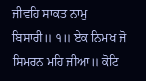ਜੀਵਹਿ ਸਾਕਤ ਨਾਮੁ
ਬਿਸਾਰੀ॥ ੧॥ ਏਕ ਨਿਮਖ ਜੋ ਸਿਮਰਨ ਮਹਿ ਜੀਆ॥ ਕੋਟਿ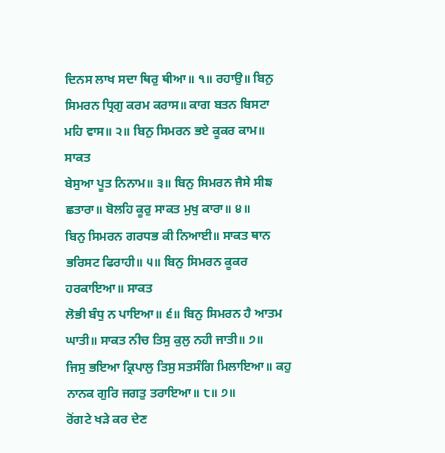ਦਿਨਸ ਲਾਖ ਸਦਾ ਥਿਰੁ ਥੀਆ॥ ੧॥ ਰਹਾਉ॥ ਬਿਨੁ
ਸਿਮਰਨ ਧ੍ਰਿਗੁ ਕਰਮ ਕਰਾਸ॥ ਕਾਗ ਬਤਨ ਬਿਸਟਾ ਮਹਿ ਵਾਸ॥ ੨॥ ਬਿਨੁ ਸਿਮਰਨ ਭਏ ਕੂਕਰ ਕਾਮ॥ ਸਾਕਤ
ਬੇਸੁਆ ਪੂਤ ਨਿਨਾਮ॥ ੩॥ ਬਿਨੁ ਸਿਮਰਨ ਜੈਸੇ ਸੀਙ ਛਤਾਰਾ॥ ਬੋਲਹਿ ਕੂਰੁ ਸਾਕਤ ਮੁਖੁ ਕਾਰਾ॥ ੪॥
ਬਿਨੁ ਸਿਮਰਨ ਗਰਧਭ ਕੀ ਨਿਆਈ॥ ਸਾਕਤ ਥਾਨ ਭਰਿਸਟ ਫਿਰਾਹੀ॥ ੫॥ ਬਿਨੁ ਸਿਮਰਨ ਕੂਕਰ ਹਰਕਾਇਆ॥ ਸਾਕਤ
ਲੋਭੀ ਬੰਧੁ ਨ ਪਾਇਆ॥ ੬॥ ਬਿਨੁ ਸਿਮਰਨ ਹੈ ਆਤਮ ਘਾਤੀ॥ ਸਾਕਤ ਨੀਚ ਤਿਸੁ ਕੁਲੁ ਨਹੀ ਜਾਤੀ॥ ੭॥
ਜਿਸੁ ਭਇਆ ਕ੍ਰਿਪਾਲੁ ਤਿਸੁ ਸਤਸੰਗਿ ਮਿਲਾਇਆ॥ ਕਹੁ ਨਾਨਕ ਗੁਰਿ ਜਗਤੁ ਤਰਾਇਆ॥ ੮॥ ੭॥
ਰੋਂਗਟੇ ਖੜੇ ਕਰ ਦੇਣ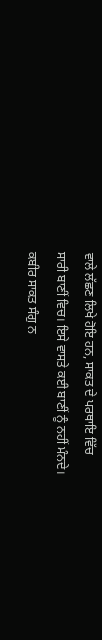ਵਾਲੇ ਲੱਛਣ ਲਿਖੇ ਹੋਇ ਹਨ, ਸਾਕਤ ਦੇ ਪਰਥਾਇ ਵਿੱਚ
ਸਾਰੀ ਬਾਣੀਂ ਵਿਚ। ਇਸੇ ਵਾਸਤੇ ਕਈ ਬਾਣੀਂ ਨੂੰ ਨਹੀਂ ਮੰਨਦੇ।
ਕਬੀਰ ਸਾਕਤ ਸੰਗੁ ਨ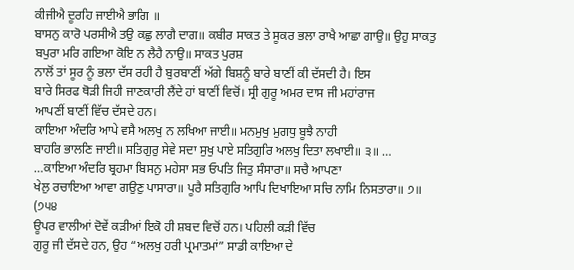ਕੀਜੀਐ ਦੂਰਹਿ ਜਾਈਐ ਭਾਗਿ ॥
ਬਾਸਨੁ ਕਾਰੋ ਪਰਸੀਐ ਤਉ ਕਛੁ ਲਾਗੈ ਦਾਗ॥ ਕਬੀਰ ਸਾਕਤ ਤੇ ਸੂਕਰ ਭਲਾ ਰਾਖੈ ਆਛਾ ਗਾਉ॥ ਉਹੁ ਸਾਕਤੁ
ਬਪੁਰਾ ਮਰਿ ਗਇਆ ਕੋਇ ਨ ਲੈਹੈ ਨਾਉ॥ ਸਾਕਤ ਪੁਰਸ਼
ਨਾਲੋਂ ਤਾਂ ਸੂਰ ਨੂੰ ਭਲਾ ਦੱਸ ਰਹੀ ਹੈ ਬੁਰਬਾਣੀਂ ਅੱਗੇ ਬਿਸ਼ਨੂੰ ਬਾਰੇ ਬਾਣੀਂ ਕੀ ਦੱਸਦੀ ਹੈ। ਇਸ
ਬਾਰੇ ਸਿਰਫ ਥੋੜੀ ਜਿਹੀ ਜਾਣਕਾਰੀ ਲੈਂਦੇ ਹਾਂ ਬਾਣੀਂ ਵਿਚੋਂ। ਸ੍ਰੀ ਗੁਰੂ ਅਮਰ ਦਾਸ ਜੀ ਮਹਾਂਰਾਜ
ਆਪਣੀਂ ਬਾਣੀਂ ਵਿੱਚ ਦੱਸਦੇ ਹਨ।
ਕਾਇਆ ਅੰਦਰਿ ਆਪੇ ਵਸੈ ਅਲਖੁ ਨ ਲਖਿਆ ਜਾਈ॥ ਮਨਮੁਖੁ ਮੁਗਧੁ ਬੂਝੈ ਨਾਹੀ
ਬਾਹਰਿ ਭਾਲਣਿ ਜਾਈ॥ ਸਤਿਗੁਰੁ ਸੇਵੇ ਸਦਾ ਸੁਖੁ ਪਾਏ ਸਤਿਗੁਰਿ ਅਲਖੁ ਦਿਤਾ ਲਖਾਈ॥ ੩॥ …
…ਕਾਇਆ ਅੰਦਰਿ ਬ੍ਰਹਮਾ ਬਿਸਨੁ ਮਹੇਸਾ ਸਭ ਓਪਤਿ ਜਿਤੁ ਸੰਸਾਰਾ॥ ਸਚੈ ਆਪਣਾ
ਖੇਲੁ ਰਚਾਇਆ ਆਵਾ ਗਉਣੁ ਪਾਸਾਰਾ॥ ਪੂਰੈ ਸਤਿਗੁਰਿ ਆਪਿ ਦਿਖਾਇਆ ਸਚਿ ਨਾਮਿ ਨਿਸਤਾਰਾ॥ ੭॥
(੭੫੪
ਊਪਰ ਵਾਲੀਆਂ ਦੋਵੇਂ ਕੜੀਆਂ ਇਕੋ ਹੀ ਸ਼ਬਦ ਵਿਚੋਂ ਹਨ। ਪਹਿਲੀ ਕੜੀ ਵਿੱਚ
ਗੁਰੂ ਜੀ ਦੱਸਦੇ ਹਨ, ਉਹ “ਅਲਖੁ ਹਰੀ ਪ੍ਰਮਾਤਮਾਂ” ਸਾਡੀ ਕਾਇਆ ਦੇ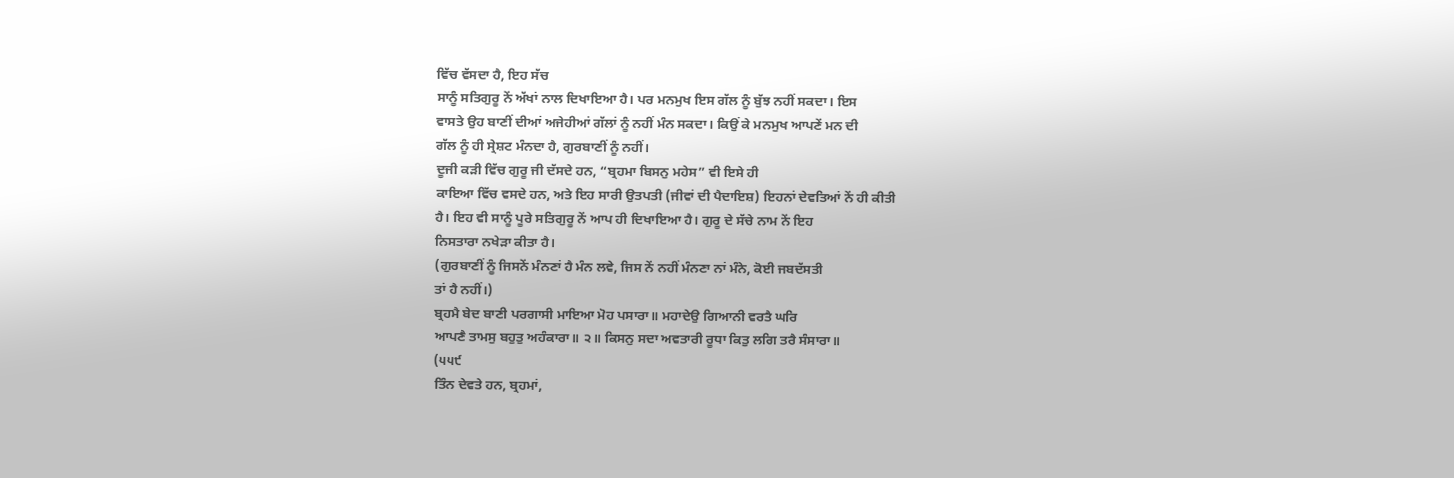ਵਿੱਚ ਵੱਸਦਾ ਹੈ, ਇਹ ਸੱਚ
ਸਾਨੂੰ ਸਤਿਗੁਰੂ ਨੇਂ ਅੱਖਾਂ ਨਾਲ ਦਿਖਾਇਆ ਹੈ। ਪਰ ਮਨਮੁਖ ਇਸ ਗੱਲ ਨੂੰ ਬੁੱਝ ਨਹੀਂ ਸਕਦਾ। ਇਸ
ਵਾਸਤੇ ਉਹ ਬਾਣੀਂ ਦੀਆਂ ਅਜੇਹੀਆਂ ਗੱਲਾਂ ਨੂੰ ਨਹੀਂ ਮੰਨ ਸਕਦਾ। ਕਿਉਂ ਕੇ ਮਨਮੁਖ ਆਪਣੇਂ ਮਨ ਦੀ
ਗੱਲ ਨੂੰ ਹੀ ਸ੍ਰੇਸ਼ਟ ਮੰਨਦਾ ਹੈ, ਗੁਰਬਾਣੀਂ ਨੂੰ ਨਹੀਂ।
ਦੂਜੀ ਕੜੀ ਵਿੱਚ ਗੁਰੂ ਜੀ ਦੱਸਦੇ ਹਨ, “ਬ੍ਰਹਮਾ ਬਿਸਨੁ ਮਹੇਸ” ਵੀ ਇਸੇ ਹੀ
ਕਾਇਆ ਵਿੱਚ ਵਸਦੇ ਹਨ, ਅਤੇ ਇਹ ਸਾਰੀ ਉਤਪਤੀ (ਜੀਵਾਂ ਦੀ ਪੈਦਾਇਸ਼) ਇਹਨਾਂ ਦੇਵਤਿਆਂ ਨੇਂ ਹੀ ਕੀਤੀ
ਹੈ। ਇਹ ਵੀ ਸਾਨੂੰ ਪੂਰੇ ਸਤਿਗੁਰੂ ਨੇਂ ਆਪ ਹੀ ਦਿਖਾਇਆ ਹੈ। ਗੁਰੂ ਦੇ ਸੱਚੇ ਨਾਮ ਨੇਂ ਇਹ
ਨਿਸਤਾਰਾ ਨਖੇੜਾ ਕੀਤਾ ਹੈ।
(ਗੁਰਬਾਣੀਂ ਨੂੰ ਜਿਸਨੇਂ ਮੰਨਣਾਂ ਹੈ ਮੰਨ ਲਵੇ, ਜਿਸ ਨੇਂ ਨਹੀਂ ਮੰਨਣਾ ਨਾਂ ਮੰਨੇ, ਕੋਈ ਜਬਦੱਸਤੀ
ਤਾਂ ਹੈ ਨਹੀਂ।)
ਬ੍ਰਹਮੈ ਬੇਦ ਬਾਣੀ ਪਰਗਾਸੀ ਮਾਇਆ ਮੋਹ ਪਸਾਰਾ॥ ਮਹਾਦੇਉ ਗਿਆਨੀ ਵਰਤੈ ਘਰਿ
ਆਪਣੈ ਤਾਮਸੁ ਬਹੁਤੁ ਅਹੰਕਾਰਾ॥ ੨॥ ਕਿਸਨੁ ਸਦਾ ਅਵਤਾਰੀ ਰੂਧਾ ਕਿਤੁ ਲਗਿ ਤਰੈ ਸੰਸਾਰਾ॥
(੫੫੯
ਤਿੰਨ ਦੇਵਤੇ ਹਨ, ਬ੍ਰਹਮਾਂ,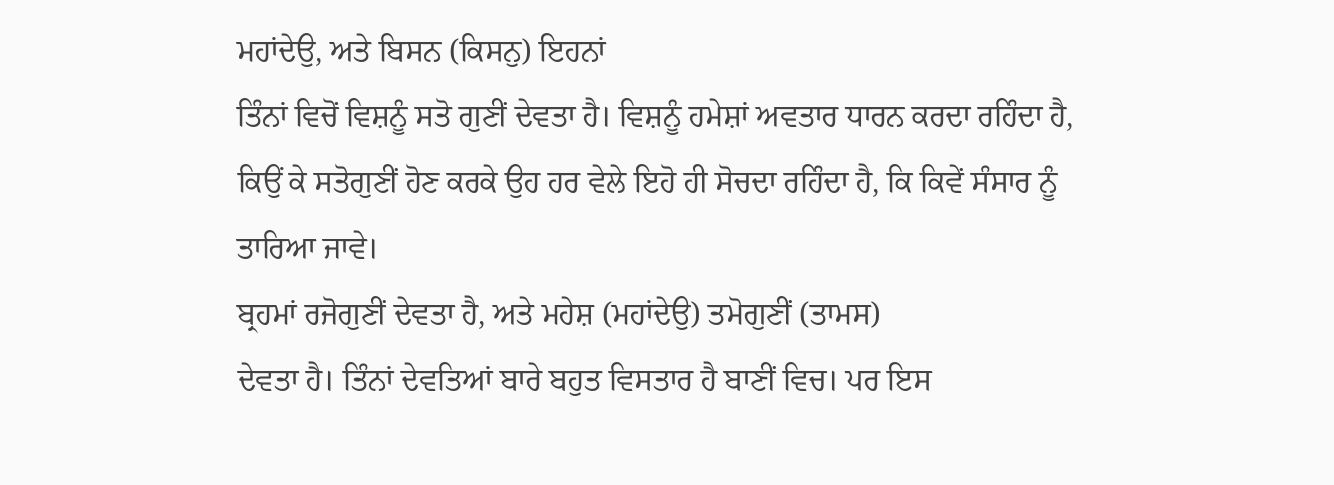ਮਹਾਂਦੇਉ, ਅਤੇ ਬਿਸਨ (ਕਿਸਨੁ) ਇਹਨਾਂ
ਤਿੰਨਾਂ ਵਿਚੋਂ ਵਿਸ਼ਨੂੰ ਸਤੋ ਗੁਣੀਂ ਦੇਵਤਾ ਹੈ। ਵਿਸ਼ਨੂੰ ਹਮੇਸ਼ਾਂ ਅਵਤਾਰ ਧਾਰਨ ਕਰਦਾ ਰਹਿੰਦਾ ਹੈ,
ਕਿਉਂ ਕੇ ਸਤੋਗੁਣੀਂ ਹੋਣ ਕਰਕੇ ਉਹ ਹਰ ਵੇਲੇ ਇਹੋ ਹੀ ਸੋਚਦਾ ਰਹਿੰਦਾ ਹੈ, ਕਿ ਕਿਵੇਂ ਸੰਸਾਰ ਨੂੰ
ਤਾਰਿਆ ਜਾਵੇ।
ਬ੍ਰਹਮਾਂ ਰਜੋਗੁਣੀਂ ਦੇਵਤਾ ਹੈ, ਅਤੇ ਮਹੇਸ਼ (ਮਹਾਂਦੇਉ) ਤਮੋਗੁਣੀਂ (ਤਾਮਸ)
ਦੇਵਤਾ ਹੈ। ਤਿੰਨਾਂ ਦੇਵਤਿਆਂ ਬਾਰੇ ਬਹੁਤ ਵਿਸਤਾਰ ਹੈ ਬਾਣੀਂ ਵਿਚ। ਪਰ ਇਸ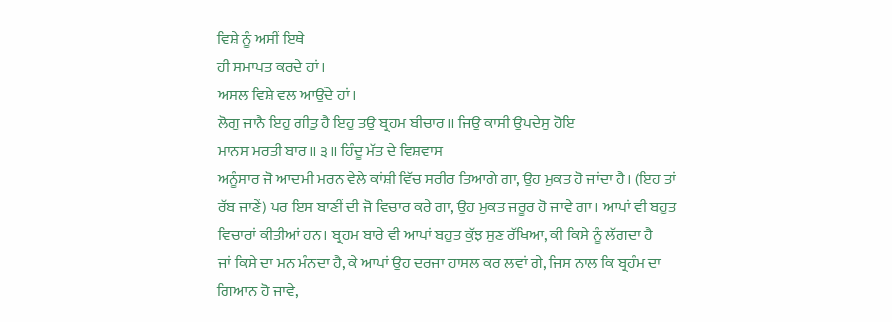ਵਿਸ਼ੇ ਨੂੰ ਅਸੀਂ ਇਥੇ
ਹੀ ਸਮਾਪਤ ਕਰਦੇ ਹਾਂ।
ਅਸਲ ਵਿਸ਼ੇ ਵਲ ਆਉਂਦੇ ਹਾਂ।
ਲੋਗੁ ਜਾਨੈ ਇਹੁ ਗੀਤੁ ਹੈ ਇਹੁ ਤਉ ਬ੍ਰਹਮ ਬੀਚਾਰ॥ ਜਿਉ ਕਾਸੀ ਉਪਦੇਸੁ ਹੋਇ
ਮਾਨਸ ਮਰਤੀ ਬਾਰ॥ ੩॥ ਹਿੰਦੂ ਮੱਤ ਦੇ ਵਿਸ਼ਵਾਸ
ਅਨੂੰਸਾਰ ਜੋ ਆਦਮੀ ਮਰਨ ਵੇਲੇ ਕਾਂਸ਼ੀ ਵਿੱਚ ਸਰੀਰ ਤਿਆਗੇ ਗਾ, ਉਹ ਮੁਕਤ ਹੋ ਜਾਂਦਾ ਹੈ। (ਇਹ ਤਾਂ
ਰੱਬ ਜਾਣੇਂ) ਪਰ ਇਸ ਬਾਣੀਂ ਦੀ ਜੋ ਵਿਚਾਰ ਕਰੇ ਗਾ, ਉਹ ਮੁਕਤ ਜਰੂਰ ਹੋ ਜਾਵੇ ਗਾ। ਆਪਾਂ ਵੀ ਬਹੁਤ
ਵਿਚਾਰਾਂ ਕੀਤੀਆਂ ਹਨ। ਬ੍ਰਹਮ ਬਾਰੇ ਵੀ ਆਪਾਂ ਬਹੁਤ ਕੁੱਝ ਸੁਣ ਰੱਖਿਆ, ਕੀ ਕਿਸੇ ਨੂੰ ਲੱਗਦਾ ਹੈ
ਜਾਂ ਕਿਸੇ ਦਾ ਮਨ ਮੰਨਦਾ ਹੈ, ਕੇ ਆਪਾਂ ਉਹ ਦਰਜਾ ਹਾਸਲ ਕਰ ਲਵਾਂ ਗੇ, ਜਿਸ ਨਾਲ ਕਿ ਬ੍ਰਹੰਮ ਦਾ
ਗਿਆਨ ਹੋ ਜਾਵੇ,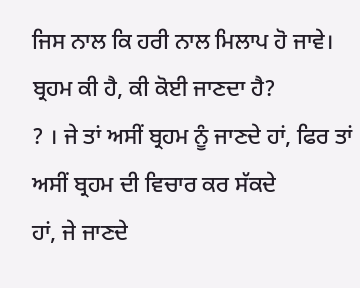ਜਿਸ ਨਾਲ ਕਿ ਹਰੀ ਨਾਲ ਮਿਲਾਪ ਹੋ ਜਾਵੇ। ਬ੍ਰਹਮ ਕੀ ਹੈ, ਕੀ ਕੋਈ ਜਾਣਦਾ ਹੈ?
? । ਜੇ ਤਾਂ ਅਸੀਂ ਬ੍ਰਹਮ ਨੂੰ ਜਾਣਦੇ ਹਾਂ, ਫਿਰ ਤਾਂ ਅਸੀਂ ਬ੍ਰਹਮ ਦੀ ਵਿਚਾਰ ਕਰ ਸੱਕਦੇ
ਹਾਂ, ਜੇ ਜਾਣਦੇ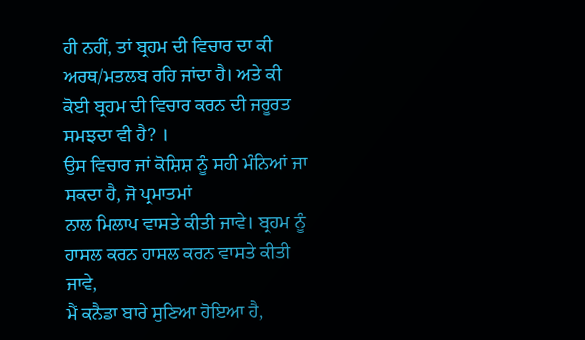ਹੀ ਨਹੀਂ, ਤਾਂ ਬ੍ਰਹਮ ਦੀ ਵਿਚਾਰ ਦਾ ਕੀ ਅਰਥ/ਮਤਲਬ ਰਹਿ ਜਾਂਦਾ ਹੈ। ਅਤੇ ਕੀ
ਕੋਈ ਬ੍ਰਹਮ ਦੀ ਵਿਚਾਰ ਕਰਨ ਦੀ ਜਰੂਰਤ ਸਮਝਦਾ ਵੀ ਹੈ? ।
ਉਸ ਵਿਚਾਰ ਜਾਂ ਕੋਸ਼ਿਸ਼ ਨੂੰ ਸਹੀ ਮੰਨਿਆਂ ਜਾ ਸਕਦਾ ਹੈ, ਜੋ ਪ੍ਰਮਾਤਮਾਂ
ਨਾਲ ਮਿਲਾਪ ਵਾਸਤੇ ਕੀਤੀ ਜਾਵੇ। ਬ੍ਰਹਮ ਨੂੰ ਹਾਸਲ ਕਰਨ ਹਾਸਲ ਕਰਨ ਵਾਸਤੇ ਕੀਤੀ ਜਾਵੇ,
ਮੈਂ ਕਨੈਡਾ ਬਾਰੇ ਸੁਣਿਆ ਹੋਇਆ ਹੈ,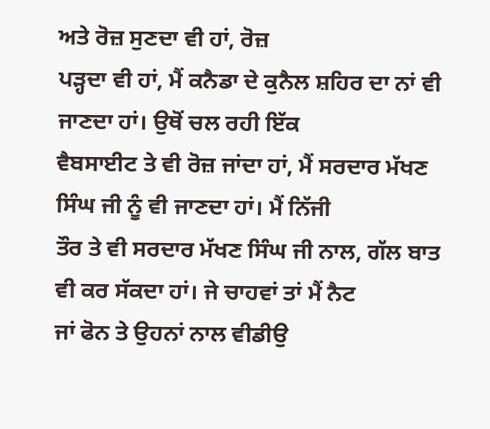ਅਤੇ ਰੋਜ਼ ਸੁਣਦਾ ਵੀ ਹਾਂ, ਰੋਜ਼
ਪੜ੍ਹਦਾ ਵੀ ਹਾਂ, ਮੈਂ ਕਨੈਡਾ ਦੇ ਕੁਨੈਲ ਸ਼ਹਿਰ ਦਾ ਨਾਂ ਵੀ ਜਾਣਦਾ ਹਾਂ। ਉਥੋਂ ਚਲ ਰਹੀ ਇੱਕ
ਵੈਬਸਾਈਟ ਤੇ ਵੀ ਰੋਜ਼ ਜਾਂਦਾ ਹਾਂ, ਮੈਂ ਸਰਦਾਰ ਮੱਖਣ ਸਿੰਘ ਜੀ ਨੂੰ ਵੀ ਜਾਣਦਾ ਹਾਂ। ਮੈਂ ਨਿੱਜੀ
ਤੌਰ ਤੇ ਵੀ ਸਰਦਾਰ ਮੱਖਣ ਸਿੰਘ ਜੀ ਨਾਲ, ਗੱਲ ਬਾਤ ਵੀ ਕਰ ਸੱਕਦਾ ਹਾਂ। ਜੇ ਚਾਹਵਾਂ ਤਾਂ ਮੈਂ ਨੈਟ
ਜਾਂ ਫੋਨ ਤੇ ਉਹਨਾਂ ਨਾਲ ਵੀਡੀਉ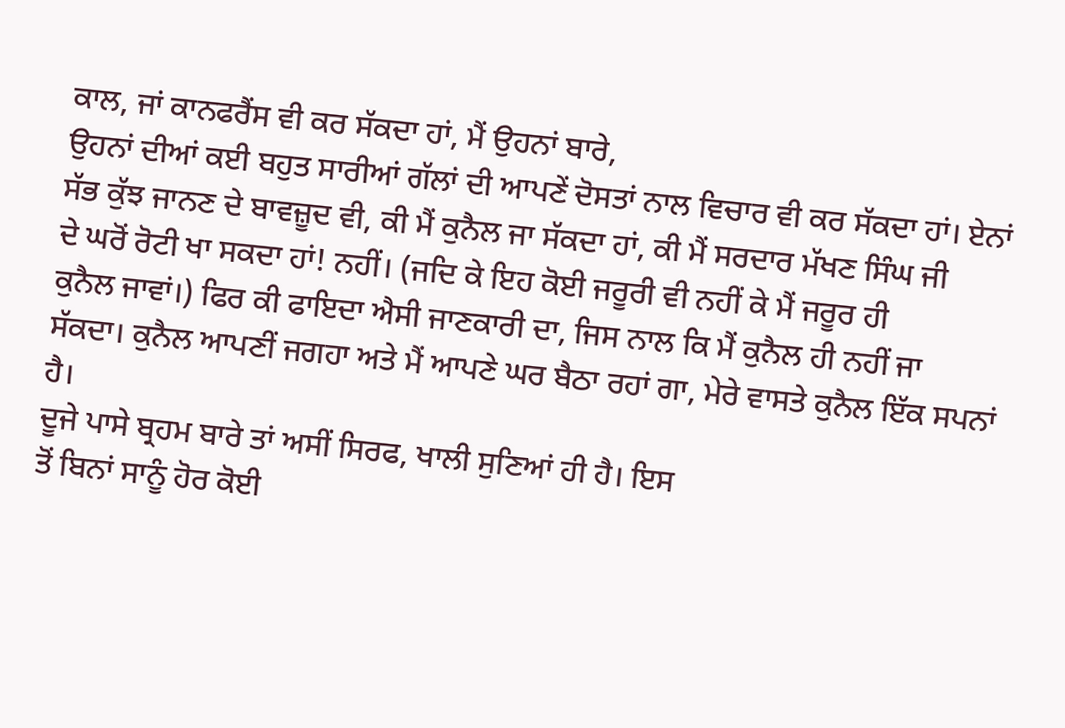ਕਾਲ, ਜਾਂ ਕਾਨਫਰੈਂਸ ਵੀ ਕਰ ਸੱਕਦਾ ਹਾਂ, ਮੈਂ ਉਹਨਾਂ ਬਾਰੇ,
ਉਹਨਾਂ ਦੀਆਂ ਕਈ ਬਹੁਤ ਸਾਰੀਆਂ ਗੱਲਾਂ ਦੀ ਆਪਣੇਂ ਦੋਸਤਾਂ ਨਾਲ ਵਿਚਾਰ ਵੀ ਕਰ ਸੱਕਦਾ ਹਾਂ। ਏਨਾਂ
ਸੱਭ ਕੁੱਝ ਜਾਨਣ ਦੇ ਬਾਵਜ਼ੂਦ ਵੀ, ਕੀ ਮੈਂ ਕੁਨੈਲ ਜਾ ਸੱਕਦਾ ਹਾਂ, ਕੀ ਮੈਂ ਸਰਦਾਰ ਮੱਖਣ ਸਿੰਘ ਜੀ
ਦੇ ਘਰੋਂ ਰੋਟੀ ਖਾ ਸਕਦਾ ਹਾਂ! ਨਹੀਂ। (ਜਦਿ ਕੇ ਇਹ ਕੋਈ ਜਰੂਰੀ ਵੀ ਨਹੀਂ ਕੇ ਮੈਂ ਜਰੂਰ ਹੀ
ਕੁਨੈਲ ਜਾਵਾਂ।) ਫਿਰ ਕੀ ਫਾਇਦਾ ਐਸੀ ਜਾਣਕਾਰੀ ਦਾ, ਜਿਸ ਨਾਲ ਕਿ ਮੈਂ ਕੁਨੈਲ ਹੀ ਨਹੀਂ ਜਾ
ਸੱਕਦਾ। ਕੁਨੈਲ ਆਪਣੀਂ ਜਗਹਾ ਅਤੇ ਮੈਂ ਆਪਣੇ ਘਰ ਬੈਠਾ ਰਹਾਂ ਗਾ, ਮੇਰੇ ਵਾਸਤੇ ਕੁਨੈਲ ਇੱਕ ਸਪਨਾਂ
ਹੈ।
ਦੂਜੇ ਪਾਸੇ ਬ੍ਰਹਮ ਬਾਰੇ ਤਾਂ ਅਸੀਂ ਸਿਰਫ, ਖਾਲੀ ਸੁਣਿਆਂ ਹੀ ਹੈ। ਇਸ
ਤੋਂ ਬਿਨਾਂ ਸਾਨੂੰ ਹੋਰ ਕੋਈ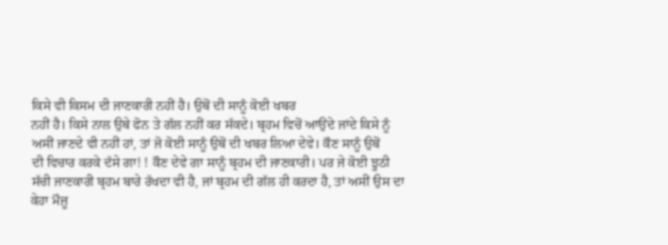ਕਿਸੇ ਵੀ ਕਿਸਮ ਦੀ ਜਾਣਕਾਰੀ ਨਹੀਂ ਹੈ। ਉਥੋਂ ਦੀ ਸਾਨੂੰ ਕੋਈ ਖਬਰ
ਨਹੀਂ ਹੈ। ਕਿਸੇ ਨਾਲ ਉਥੇ ਫੋਨ ਤੇ ਗੱਲ ਨਹੀਂ ਕਰ ਸੱਕਦੇ। ਬ੍ਰਹਮ ਵਿਚੋਂ ਆਉਂਦੇ ਜਾਂਦੇ ਕਿਸੇ ਨੂੰ
ਅਸੀਂ ਜਾਣਦੇ ਵੀ ਨਹੀਂ ਹਾਂ, ਤਾਂ ਜੋ ਕੋਈ ਸਾਨੂੰ ਉਥੋਂ ਦੀ ਖਬਰ ਲਿਆ ਦੇਵੇ। ਕੌਣ ਸਾਨੂੰ ਉਥੋਂ
ਦੀ ਵਿਚਾਰ ਕਰਕੇ ਦੱਸੇ ਗਾ! ! ਕੌਣ ਦੇਵੇ ਗਾ ਸਾਨੂੰ ਬ੍ਰਹਮ ਦੀ ਜਾਣਕਾਰੀ। ਪਰ ਜੇ ਕੋਈ ਝੂਠੀ
ਸੱਚੀ ਜਾਣਕਾਰੀ ਬ੍ਰਹਮ ਬਾਰੇ ਰੱਖਦਾ ਵੀ ਹੈ, ਜਾਂ ਬ੍ਰਹਮ ਦੀ ਗੱਲ ਹੀ ਕਰਦਾ ਹੈ, ਤਾਂ ਅਸੀਂ ਉਸ ਦਾ
ਕੇਹਾ ਮੌਜ਼ੂ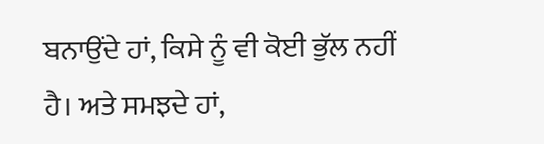ਬਨਾਉਂਦੇ ਹਾਂ, ਕਿਸੇ ਨੂੰ ਵੀ ਕੋਈ ਭੁੱਲ ਨਹੀਂ ਹੈ। ਅਤੇ ਸਮਝਦੇ ਹਾਂ,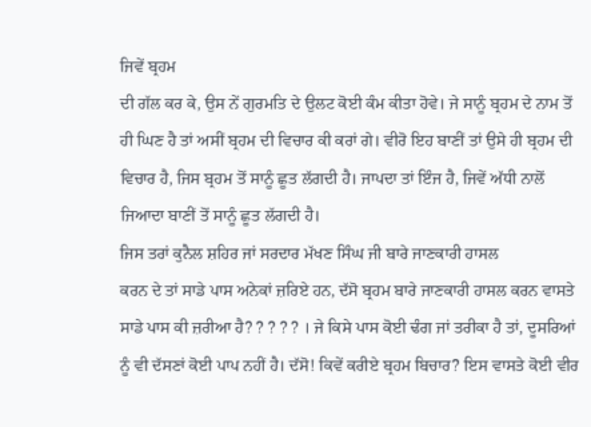ਜਿਵੇਂ ਬ੍ਰਹਮ
ਦੀ ਗੱਲ ਕਰ ਕੇ, ਉਸ ਨੇਂ ਗੁਰਮਤਿ ਦੇ ਉਲਟ ਕੋਈ ਕੰਮ ਕੀਤਾ ਹੋਵੇ। ਜੇ ਸਾਨੂੰ ਬ੍ਰਹਮ ਦੇ ਨਾਮ ਤੋਂ
ਹੀ ਘਿਣ ਹੈ ਤਾਂ ਅਸੀਂ ਬ੍ਰਹਮ ਦੀ ਵਿਚਾਰ ਕੀ ਕਰਾਂ ਗੇ। ਵੀਰੋ ਇਹ ਬਾਣੀਂ ਤਾਂ ਉਸੇ ਹੀ ਬ੍ਰਹਮ ਦੀ
ਵਿਚਾਰ ਹੈ, ਜਿਸ ਬ੍ਰਹਮ ਤੋਂ ਸਾਨੂੰ ਛੂਤ ਲੱਗਦੀ ਹੈ। ਜਾਪਦਾ ਤਾਂ ਇੰਜ ਹੈ, ਜਿਵੇਂ ਅੱਧੀ ਨਾਲੋਂ
ਜਿਆਦਾ ਬਾਣੀਂ ਤੋਂ ਸਾਨੂੰ ਛੂਤ ਲੱਗਦੀ ਹੈ।
ਜਿਸ ਤਰਾਂ ਕੁਨੈਲ ਸ਼ਹਿਰ ਜਾਂ ਸਰਦਾਰ ਮੱਖਣ ਸਿੰਘ ਜੀ ਬਾਰੇ ਜਾਣਕਾਰੀ ਹਾਸਲ
ਕਰਨ ਦੇ ਤਾਂ ਸਾਡੇ ਪਾਸ ਅਨੇਕਾਂ ਜ਼ਰਿਏ ਹਨ, ਦੱਸੋ ਬ੍ਰਹਮ ਬਾਰੇ ਜਾਣਕਾਰੀ ਹਾਸਲ ਕਰਨ ਵਾਸਤੇ
ਸਾਡੇ ਪਾਸ ਕੀ ਜ਼ਰੀਆ ਹੈ? ? ? ? ? । ਜੇ ਕਿਸੇ ਪਾਸ ਕੋਈ ਢੰਗ ਜਾਂ ਤਰੀਕਾ ਹੈ ਤਾਂ, ਦੂਸਰਿਆਂ
ਨੂੰ ਵੀ ਦੱਸਣਾਂ ਕੋਈ ਪਾਪ ਨਹੀਂ ਹੈ। ਦੱਸੋ! ਕਿਵੇਂ ਕਰੀਏ ਬ੍ਰਹਮ ਬਿਚਾਰ? ਇਸ ਵਾਸਤੇ ਕੋਈ ਵੀਰ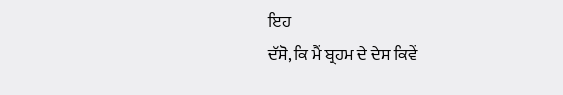ਇਹ
ਦੱਸੋ, ਕਿ ਮੈਂ ਬ੍ਰਹਮ ਦੇ ਦੇਸ ਕਿਵੇਂ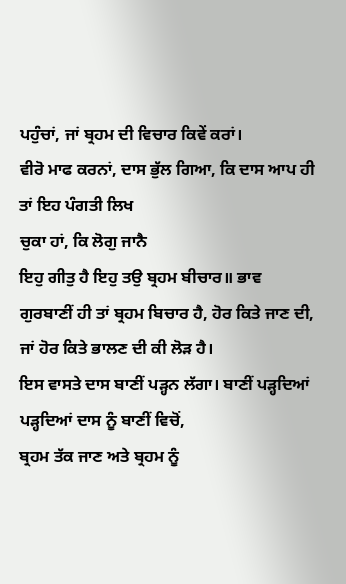ਪਹੁੰਚਾਂ, ਜਾਂ ਬ੍ਰਹਮ ਦੀ ਵਿਚਾਰ ਕਿਵੇਂ ਕਰਾਂ।
ਵੀਰੋ ਮਾਫ ਕਰਨਾਂ, ਦਾਸ ਭੁੱਲ ਗਿਆ, ਕਿ ਦਾਸ ਆਪ ਹੀ ਤਾਂ ਇਹ ਪੰਗਤੀ ਲਿਖ
ਚੁਕਾ ਹਾਂ, ਕਿ ਲੋਗੁ ਜਾਨੈ
ਇਹੁ ਗੀਤੁ ਹੈ ਇਹੁ ਤਉ ਬ੍ਰਹਮ ਬੀਚਾਰ॥ ਭਾਵ
ਗੁਰਬਾਣੀਂ ਹੀ ਤਾਂ ਬ੍ਰਹਮ ਬਿਚਾਰ ਹੈ, ਹੋਰ ਕਿਤੇ ਜਾਣ ਦੀ, ਜਾਂ ਹੋਰ ਕਿਤੇ ਭਾਲਣ ਦੀ ਕੀ ਲੋੜ ਹੈ।
ਇਸ ਵਾਸਤੇ ਦਾਸ ਬਾਣੀਂ ਪੜ੍ਹਨ ਲੱਗਾ। ਬਾਣੀਂ ਪੜ੍ਹਦਿਆਂ ਪੜ੍ਹਦਿਆਂ ਦਾਸ ਨੂੰ ਬਾਣੀਂ ਵਿਚੋਂ,
ਬ੍ਰਹਮ ਤੱਕ ਜਾਣ ਅਤੇ ਬ੍ਰਹਮ ਨੂੰ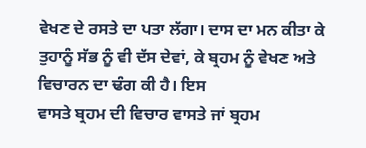ਵੇਖਣ ਦੇ ਰਸਤੇ ਦਾ ਪਤਾ ਲੱਗਾ। ਦਾਸ ਦਾ ਮਨ ਕੀਤਾ ਕੇ
ਤੁਹਾਨੂੰ ਸੱਭ ਨੂੰ ਵੀ ਦੱਸ ਦੇਵਾਂ, ਕੇ ਬ੍ਰਹਮ ਨੂੰ ਵੇਖਣ ਅਤੇ ਵਿਚਾਰਨ ਦਾ ਢੰਗ ਕੀ ਹੈ। ਇਸ
ਵਾਸਤੇ ਬ੍ਰਹਮ ਦੀ ਵਿਚਾਰ ਵਾਸਤੇ ਜਾਂ ਬ੍ਰਹਮ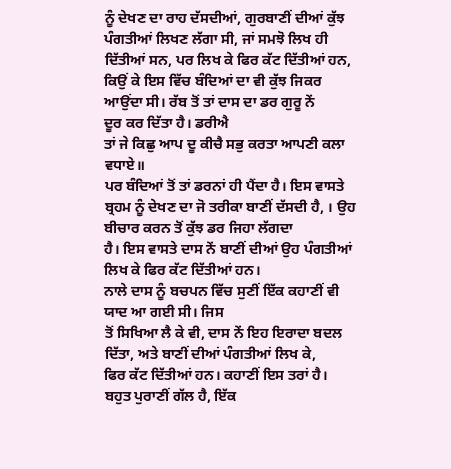ਨੂੰ ਦੇਖਣ ਦਾ ਰਾਹ ਦੱਸਦੀਆਂ, ਗੁਰਬਾਣੀਂ ਦੀਆਂ ਕੁੱਝ
ਪੰਗਤੀਆਂ ਲਿਖਣ ਲੱਗਾ ਸੀ, ਜਾਂ ਸਮਝੋ ਲਿਖ ਹੀ ਦਿੱਤੀਆਂ ਸਨ, ਪਰ ਲਿਖ ਕੇ ਫਿਰ ਕੱਟ ਦਿੱਤੀਆਂ ਹਨ,
ਕਿਉਂ ਕੇ ਇਸ ਵਿੱਚ ਬੰਦਿਆਂ ਦਾ ਵੀ ਕੁੱਝ ਜਿਕਰ ਆਉਂਦਾ ਸੀ। ਰੱਬ ਤੋਂ ਤਾਂ ਦਾਸ ਦਾ ਡਰ ਗੁਰੂ ਨੇਂ
ਦੂਰ ਕਰ ਦਿੱਤਾ ਹੈ। ਡਰੀਐ
ਤਾਂ ਜੇ ਕਿਛੁ ਆਪ ਦੂ ਕੀਚੈ ਸਭੁ ਕਰਤਾ ਆਪਣੀ ਕਲਾ ਵਧਾਏ॥
ਪਰ ਬੰਦਿਆਂ ਤੋਂ ਤਾਂ ਡਰਨਾਂ ਹੀ ਪੈਂਦਾ ਹੈ। ਇਸ ਵਾਸਤੇ
ਬ੍ਰਹਮ ਨੂੰ ਦੇਖਣ ਦਾ ਜੋ ਤਰੀਕਾ ਬਾਣੀਂ ਦੱਸਦੀ ਹੈ, । ਉਹ ਬੀਚਾਰ ਕਰਨ ਤੋਂ ਕੁੱਝ ਡਰ ਜਿਹਾ ਲੱਗਦਾ
ਹੈ। ਇਸ ਵਾਸਤੇ ਦਾਸ ਨੇਂ ਬਾਣੀਂ ਦੀਆਂ ਉਹ ਪੰਗਤੀਆਂ ਲਿਖ ਕੇ ਫਿਰ ਕੱਟ ਦਿੱਤੀਆਂ ਹਨ।
ਨਾਲੇ ਦਾਸ ਨੂੰ ਬਚਪਨ ਵਿੱਚ ਸੁਣੀਂ ਇੱਕ ਕਹਾਣੀਂ ਵੀ ਯਾਦ ਆ ਗਈ ਸੀ। ਜਿਸ
ਤੋਂ ਸਿਖਿਆ ਲੈ ਕੇ ਵੀ, ਦਾਸ ਨੇਂ ਇਹ ਇਰਾਦਾ ਬਦਲ ਦਿੱਤਾ, ਅਤੇ ਬਾਣੀਂ ਦੀਆਂ ਪੰਗਤੀਆਂ ਲਿਖ ਕੇ,
ਫਿਰ ਕੱਟ ਦਿੱਤੀਆਂ ਹਨ। ਕਹਾਣੀਂ ਇਸ ਤਰਾਂ ਹੈ।
ਬਹੁਤ ਪੁਰਾਣੀਂ ਗੱਲ ਹੈ, ਇੱਕ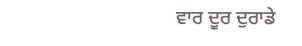ਵਾਰ ਦੂਰ ਦੁਰਾਡੇ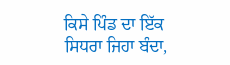ਕਿਸੇ ਪਿੰਡ ਦਾ ਇੱਕ
ਸਿਧਰਾ ਜਿਹਾ ਬੰਦਾ,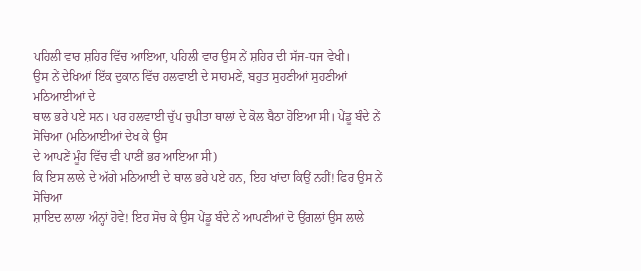ਪਹਿਲੀ ਵਾਰ ਸ਼ਹਿਰ ਵਿੱਚ ਆਇਆ, ਪਹਿਲੀ ਵਾਰ ਉਸ ਨੇਂ ਸ਼ਹਿਰ ਦੀ ਸੱਜ-ਧਜ ਵੇਖੀ।
ਉਸ ਨੇਂ ਦੇਖਿਆਂ ਇੱਕ ਦੁਕਾਨ ਵਿੱਚ ਹਲਵਾਈ ਦੇ ਸਾਹਮਣੇਂ, ਬਹੁਤ ਸੁਹਣੀਆਂ ਸੁਹਣੀਆਂ ਮਠਿਆਈਆਂ ਦੇ
ਥਾਲ ਭਰੇ ਪਏ ਸਨ। ਪਰ ਹਲਵਾਈ ਚੁੱਪ ਚੁਪੀਤਾ ਥਾਲਾਂ ਦੇ ਕੋਲ ਬੈਠਾ ਹੋਇਆ ਸੀ। ਪੇਂਡੂ ਬੰਦੇ ਨੇਂ
ਸੋਚਿਆ (ਮਠਿਆਈਆਂ ਦੇਖ ਕੇ ਉਸ
ਦੇ ਆਪਣੇਂ ਮੂੰਹ ਵਿੱਚ ਵੀ ਪਾਣੀਂ ਭਰ ਆਇਆ ਸੀ)
ਕਿ ਇਸ ਲਾਲੇ ਦੇ ਅੱਗੇ ਮਠਿਆਈ ਦੇ ਥਾਲ ਭਰੇ ਪਏ ਹਨ, ਇਹ ਖਾਂਦਾ ਕਿਉਂ ਨਹੀਂ! ਫਿਰ ਉਸ ਨੇਂ ਸੋਚਿਆ
ਸ਼ਾਇਦ ਲਾਲਾ ਅੰਨ੍ਹਾਂ ਹੋਵੇ! ਇਹ ਸੋਚ ਕੇ ਉਸ ਪੇਂਡੂ ਬੰਦੇ ਨੇਂ ਆਪਣੀਆਂ ਦੋ ਉਂਗਲਾਂ ਉਸ ਲਾਲੇ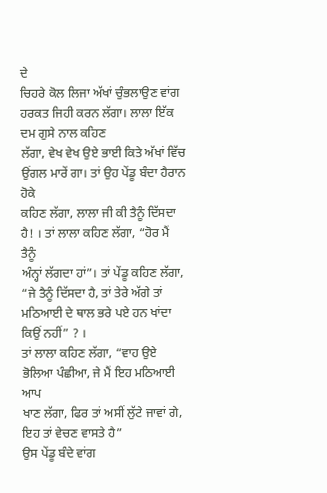ਦੇ
ਚਿਹਰੇ ਕੋਲ ਲਿਜਾ ਅੱਖਾਂ ਚੁੰਭਲਾਉਣ ਵਾਂਗ ਹਰਕਤ ਜਿਹੀ ਕਰਨ ਲੱਗਾ। ਲਾਲਾ ਇੱਕ ਦਮ ਗੁਸੇ ਨਾਲ ਕਹਿਣ
ਲੱਗਾ, ਵੇਖ ਵੇਖ ਉਏ ਭਾਈ ਕਿਤੇ ਅੱਖਾਂ ਵਿੱਚ ਉਂਗਲ ਮਾਰੇਂ ਗਾ। ਤਾਂ ਉਹ ਪੇਂਡੂ ਬੰਦਾ ਹੈਰਾਨ ਹੋਕੇ
ਕਹਿਣ ਲੱਗਾ, ਲਾਲਾ ਜੀ ਕੀ ਤੈਨੂੰ ਦਿੱਸਦਾ ਹੈ! । ਤਾਂ ਲਾਲਾ ਕਹਿਣ ਲੱਗਾ, “ਹੋਰ ਮੈਂ ਤੈਨੂੰ
ਅੰਨ੍ਹਾਂ ਲੱਗਦਾ ਹਾਂ”। ਤਾਂ ਪੇਂਡੂ ਕਹਿਣ ਲੱਗਾ, “ਜੇ ਤੈਨੂੰ ਦਿੱਸਦਾ ਹੈ, ਤਾਂ ਤੇਰੇ ਅੱਗੇ ਤਾਂ
ਮਠਿਆਈ ਦੇ ਥਾਲ ਭਰੇ ਪਏ ਹਨ ਖਾਂਦਾ ਕਿਉਂ ਨਹੀਂ” ? ।
ਤਾਂ ਲਾਲਾ ਕਹਿਣ ਲੱਗਾ, “ਵਾਹ ਉਏ ਭੋਲਿਆ ਪੰਛੀਆ, ਜੇ ਮੈਂ ਇਹ ਮਠਿਆਈ ਆਪ
ਖਾਣ ਲੱਗਾ, ਫਿਰ ਤਾਂ ਅਸੀਂ ਲੁੱਟੇ ਜਾਵਾਂ ਗੇ, ਇਹ ਤਾਂ ਵੇਚਣ ਵਾਸਤੇ ਹੈ”
ਉਸ ਪੇਂਡੂ ਬੰਦੇ ਵਾਂਗ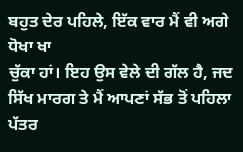ਬਹੁਤ ਦੇਰ ਪਹਿਲੇ, ਇੱਕ ਵਾਰ ਮੈਂ ਵੀ ਅਗੇ ਧੋਖਾ ਖਾ
ਚੁੱਕਾ ਹਾਂ। ਇਹ ਉਸ ਵੇਲੇ ਦੀ ਗੱਲ ਹੈ, ਜਦ ਸਿੱਖ ਮਾਰਗ ਤੇ ਮੈਂ ਆਪਣਾਂ ਸੱਭ ਤੋਂ ਪਹਿਲਾ ਪੱਤਰ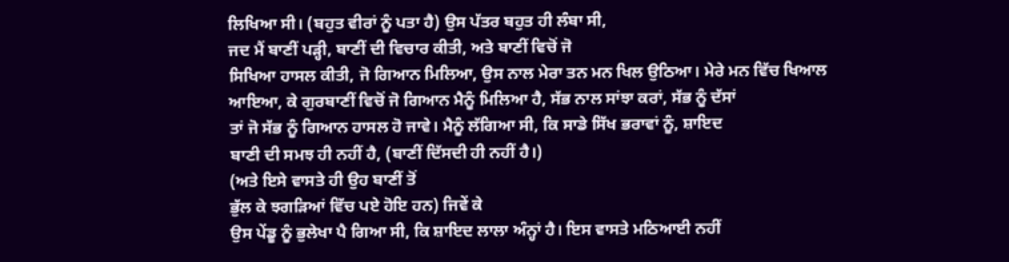ਲਿਖਿਆ ਸੀ। (ਬਹੁਤ ਵੀਰਾਂ ਨੂੰ ਪਤਾ ਹੈ) ਉਸ ਪੱਤਰ ਬਹੁਤ ਹੀ ਲੰਬਾ ਸੀ,
ਜਦ ਮੈਂ ਬਾਣੀਂ ਪੜ੍ਹੀ, ਬਾਣੀਂ ਦੀ ਵਿਚਾਰ ਕੀਤੀ, ਅਤੇ ਬਾਣੀਂ ਵਿਚੋਂ ਜੋ
ਸਿਖਿਆ ਹਾਸਲ ਕੀਤੀ, ਜੋ ਗਿਆਨ ਮਿਲਿਆ, ਉਸ ਨਾਲ ਮੇਰਾ ਤਨ ਮਨ ਖਿਲ ਉਠਿਆ। ਮੇਰੇ ਮਨ ਵਿੱਚ ਖਿਆਲ
ਆਇਆ, ਕੇ ਗੁਰਬਾਣੀਂ ਵਿਚੋਂ ਜੋ ਗਿਆਨ ਮੈਨੂੰ ਮਿਲਿਆ ਹੈ, ਸੱਭ ਨਾਲ ਸਾਂਝਾ ਕਰਾਂ, ਸੱਭ ਨੂੰ ਦੱਸਾਂ
ਤਾਂ ਜੋ ਸੱਭ ਨੂੰ ਗਿਆਨ ਹਾਸਲ ਹੋ ਜਾਵੇ। ਮੈਨੂੰ ਲੱਗਿਆ ਸੀ, ਕਿ ਸਾਡੇ ਸਿੱਖ ਭਰਾਵਾਂ ਨੂੰ, ਸ਼ਾਇਦ
ਬਾਣੀ ਦੀ ਸਮਝ ਹੀ ਨਹੀਂ ਹੈ, (ਬਾਣੀਂ ਦਿੱਸਦੀ ਹੀ ਨਹੀਂ ਹੈ।)
(ਅਤੇ ਇਸੇ ਵਾਸਤੇ ਹੀ ਉਹ ਬਾਣੀਂ ਤੋਂ
ਭੁੱਲ ਕੇ ਝਗੜਿਆਂ ਵਿੱਚ ਪਏ ਹੋਇ ਹਨ) ਜਿਵੇਂ ਕੇ
ਉਸ ਪੇਂਡੂ ਨੂੰ ਭੁਲੇਖਾ ਪੈ ਗਿਆ ਸੀ, ਕਿ ਸ਼ਾਇਦ ਲਾਲਾ ਅੰਨ੍ਹਾਂ ਹੈ। ਇਸ ਵਾਸਤੇ ਮਠਿਆਈ ਨਹੀਂ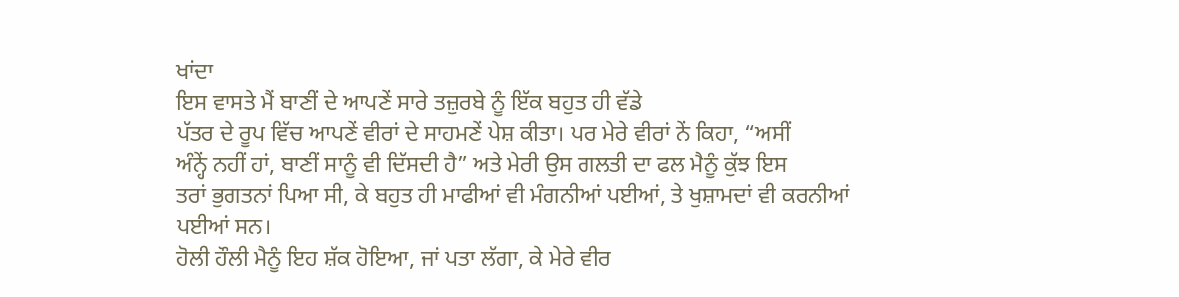ਖਾਂਦਾ
ਇਸ ਵਾਸਤੇ ਮੈਂ ਬਾਣੀਂ ਦੇ ਆਪਣੇਂ ਸਾਰੇ ਤਜ਼ੁਰਬੇ ਨੂੰ ਇੱਕ ਬਹੁਤ ਹੀ ਵੱਡੇ
ਪੱਤਰ ਦੇ ਰੂਪ ਵਿੱਚ ਆਪਣੇਂ ਵੀਰਾਂ ਦੇ ਸਾਹਮਣੇਂ ਪੇਸ਼ ਕੀਤਾ। ਪਰ ਮੇਰੇ ਵੀਰਾਂ ਨੇਂ ਕਿਹਾ, “ਅਸੀਂ
ਅੰਨ੍ਹੇਂ ਨਹੀਂ ਹਾਂ, ਬਾਣੀਂ ਸਾਨੂੰ ਵੀ ਦਿੱਸਦੀ ਹੈ” ਅਤੇ ਮੇਰੀ ਉਸ ਗਲਤੀ ਦਾ ਫਲ ਮੈਨੂੰ ਕੁੱਝ ਇਸ
ਤਰਾਂ ਭੁਗਤਨਾਂ ਪਿਆ ਸੀ, ਕੇ ਬਹੁਤ ਹੀ ਮਾਫੀਆਂ ਵੀ ਮੰਗਨੀਆਂ ਪਈਆਂ, ਤੇ ਖੁਸ਼ਾਮਦਾਂ ਵੀ ਕਰਨੀਆਂ
ਪਈਆਂ ਸਨ।
ਹੋਲੀ ਹੌਲੀ ਮੈਨੂੰ ਇਹ ਸ਼ੱਕ ਹੋਇਆ, ਜਾਂ ਪਤਾ ਲੱਗਾ, ਕੇ ਮੇਰੇ ਵੀਰ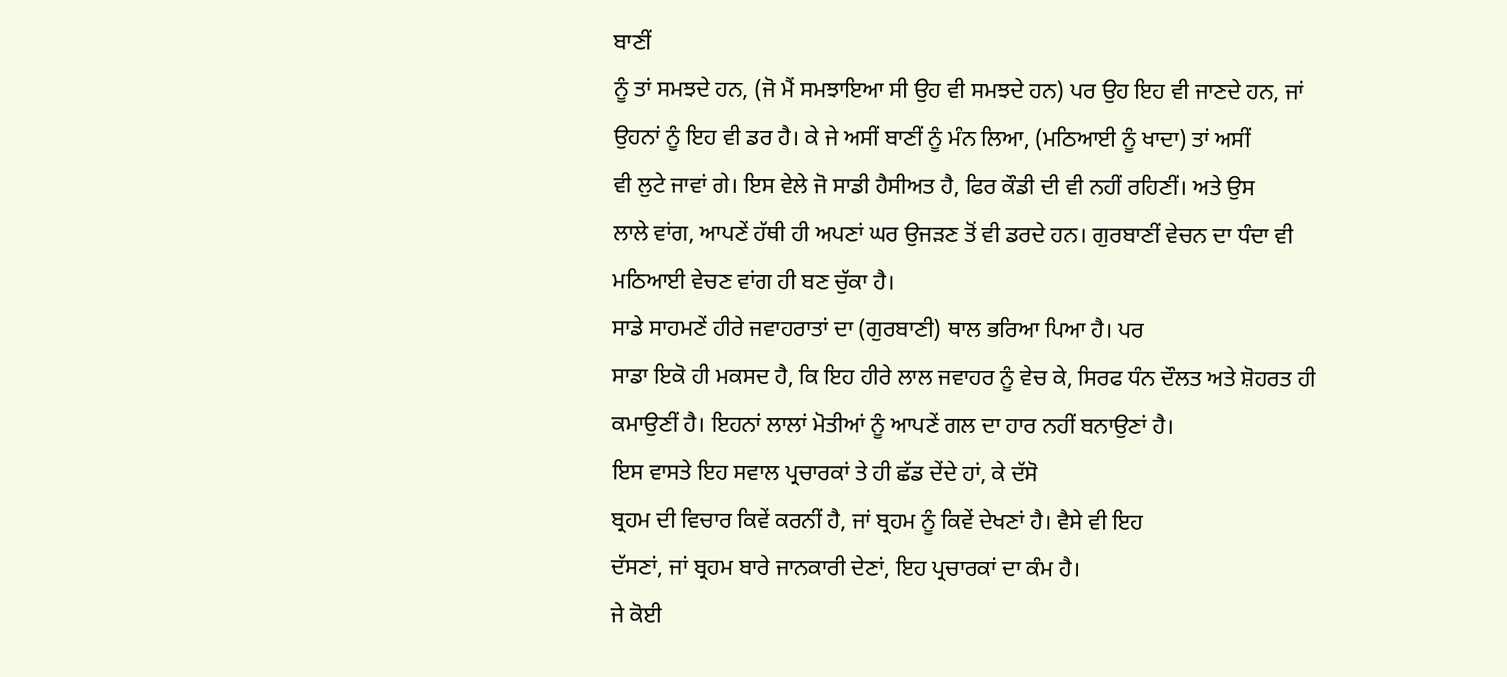ਬਾਣੀਂ
ਨੂੰ ਤਾਂ ਸਮਝਦੇ ਹਨ, (ਜੋ ਮੈਂ ਸਮਝਾਇਆ ਸੀ ਉਹ ਵੀ ਸਮਝਦੇ ਹਨ) ਪਰ ਉਹ ਇਹ ਵੀ ਜਾਣਦੇ ਹਨ, ਜਾਂ
ਉਹਨਾਂ ਨੂੰ ਇਹ ਵੀ ਡਰ ਹੈ। ਕੇ ਜੇ ਅਸੀਂ ਬਾਣੀਂ ਨੂੰ ਮੰਨ ਲਿਆ, (ਮਠਿਆਈ ਨੂੰ ਖਾਦਾ) ਤਾਂ ਅਸੀਂ
ਵੀ ਲੁਟੇ ਜਾਵਾਂ ਗੇ। ਇਸ ਵੇਲੇ ਜੋ ਸਾਡੀ ਹੈਸੀਅਤ ਹੈ, ਫਿਰ ਕੌਡੀ ਦੀ ਵੀ ਨਹੀਂ ਰਹਿਣੀਂ। ਅਤੇ ਉਸ
ਲਾਲੇ ਵਾਂਗ, ਆਪਣੇਂ ਹੱਥੀ ਹੀ ਅਪਣਾਂ ਘਰ ਉਜੜਣ ਤੋਂ ਵੀ ਡਰਦੇ ਹਨ। ਗੁਰਬਾਣੀਂ ਵੇਚਨ ਦਾ ਧੰਦਾ ਵੀ
ਮਠਿਆਈ ਵੇਚਣ ਵਾਂਗ ਹੀ ਬਣ ਚੁੱਕਾ ਹੈ।
ਸਾਡੇ ਸਾਹਮਣੇਂ ਹੀਰੇ ਜਵਾਹਰਾਤਾਂ ਦਾ (ਗੁਰਬਾਣੀ) ਥਾਲ ਭਰਿਆ ਪਿਆ ਹੈ। ਪਰ
ਸਾਡਾ ਇਕੋ ਹੀ ਮਕਸਦ ਹੈ, ਕਿ ਇਹ ਹੀਰੇ ਲਾਲ ਜਵਾਹਰ ਨੂੰ ਵੇਚ ਕੇ, ਸਿਰਫ ਧੰਨ ਦੌਲਤ ਅਤੇ ਸ਼ੋਹਰਤ ਹੀ
ਕਮਾਉਣੀਂ ਹੈ। ਇਹਨਾਂ ਲਾਲਾਂ ਮੋਤੀਆਂ ਨੂੰ ਆਪਣੇਂ ਗਲ ਦਾ ਹਾਰ ਨਹੀਂ ਬਨਾਉਣਾਂ ਹੈ।
ਇਸ ਵਾਸਤੇ ਇਹ ਸਵਾਲ ਪ੍ਰਚਾਰਕਾਂ ਤੇ ਹੀ ਛੱਡ ਦੇਂਦੇ ਹਾਂ, ਕੇ ਦੱਸੋ
ਬ੍ਰਹਮ ਦੀ ਵਿਚਾਰ ਕਿਵੇਂ ਕਰਨੀਂ ਹੈ, ਜਾਂ ਬ੍ਰਹਮ ਨੂੰ ਕਿਵੇਂ ਦੇਖਣਾਂ ਹੈ। ਵੈਸੇ ਵੀ ਇਹ
ਦੱਸਣਾਂ, ਜਾਂ ਬ੍ਰਹਮ ਬਾਰੇ ਜਾਨਕਾਰੀ ਦੇਣਾਂ, ਇਹ ਪ੍ਰਚਾਰਕਾਂ ਦਾ ਕੰਮ ਹੈ।
ਜੇ ਕੋਈ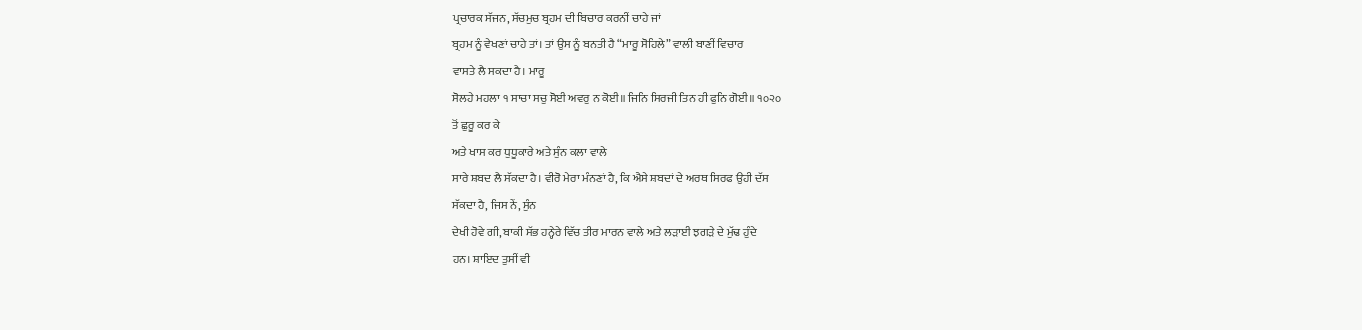ਪ੍ਰਚਾਰਕ ਸੱਜਨ, ਸੱਚਮੁਚ ਬ੍ਰਹਮ ਦੀ ਬਿਚਾਰ ਕਰਨੀਂ ਚਾਹੇ ਜਾਂ
ਬ੍ਰਹਮ ਨੂੰ ਵੇਖਣਾਂ ਚਾਹੇ ਤਾਂ। ਤਾਂ ਉਸ ਨੂੰ ਬਨਤੀ ਹੈ “ਮਾਰੂ ਸੋਹਿਲੇ” ਵਾਲੀ ਬਾਣੀਂ ਵਿਚਾਰ
ਵਾਸਤੇ ਲੈ ਸਕਦਾ ਹੈ। ਮਾਰੂ
ਸੋਲਹੇ ਮਹਲਾ ੧ ਸਾਚਾ ਸਚੁ ਸੋਈ ਅਵਰੁ ਨ ਕੋਈ॥ ਜਿਨਿ ਸਿਰਜੀ ਤਿਨ ਹੀ ਫੁਨਿ ਗੋਈ॥ ੧੦੨੦
ਤੋਂ ਛੁਰੂ ਕਰ ਕੇ
ਅਤੇ ਖਾਸ ਕਰ ਧੁਧੂਕਾਰੇ ਅਤੇ ਸੁੰਨ ਕਲਾ ਵਾਲੇ
ਸਾਰੇ ਸ਼ਬਦ ਲੈ ਸੱਕਦਾ ਹੈ। ਵੀਰੋ ਮੇਰਾ ਮੰਨਣਾਂ ਹੈ, ਕਿ ਐਸੇ ਸ਼ਬਦਾਂ ਦੇ ਅਰਥ ਸਿਰਫ ਉਹੀ ਦੱਸ
ਸੱਕਦਾ ਹੈ, ਜਿਸ ਨੇਂ, ਸੁੰਨ
ਦੇਖੀ ਹੋਵੇ ਗੀ, ਬਾਕੀ ਸੱਭ ਹਨ੍ਹੇਰੇ ਵਿੱਚ ਤੀਰ ਮਾਰਨ ਵਾਲੇ ਅਤੇ ਲੜਾਈ ਝਗੜੇ ਦੇ ਮੁੱਢ ਹੁੰਦੇ
ਹਨ। ਸ਼ਾਇਦ ਤੁਸੀਂ ਵੀ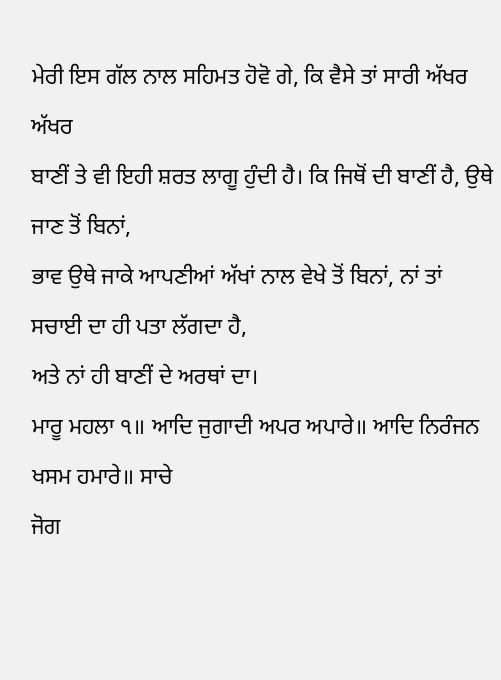ਮੇਰੀ ਇਸ ਗੱਲ ਨਾਲ ਸਹਿਮਤ ਹੋਵੋ ਗੇ, ਕਿ ਵੈਸੇ ਤਾਂ ਸਾਰੀ ਅੱਖਰ ਅੱਖਰ
ਬਾਣੀਂ ਤੇ ਵੀ ਇਹੀ ਸ਼ਰਤ ਲਾਗੂ ਹੁੰਦੀ ਹੈ। ਕਿ ਜਿਥੋਂ ਦੀ ਬਾਣੀਂ ਹੈ, ਉਥੇ ਜਾਣ ਤੋਂ ਬਿਨਾਂ,
ਭਾਵ ਉਥੇ ਜਾਕੇ ਆਪਣੀਆਂ ਅੱਖਾਂ ਨਾਲ ਵੇਖੇ ਤੋਂ ਬਿਨਾਂ, ਨਾਂ ਤਾਂ ਸਚਾਈ ਦਾ ਹੀ ਪਤਾ ਲੱਗਦਾ ਹੈ,
ਅਤੇ ਨਾਂ ਹੀ ਬਾਣੀਂ ਦੇ ਅਰਥਾਂ ਦਾ।
ਮਾਰੂ ਮਹਲਾ ੧॥ ਆਦਿ ਜੁਗਾਦੀ ਅਪਰ ਅਪਾਰੇ॥ ਆਦਿ ਨਿਰੰਜਨ ਖਸਮ ਹਮਾਰੇ॥ ਸਾਚੇ
ਜੋਗ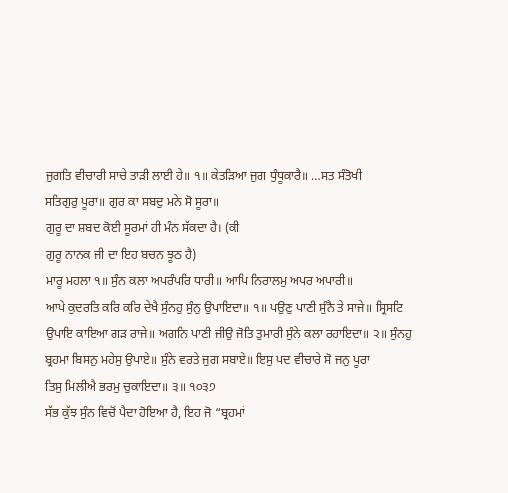ਜੁਗਤਿ ਵੀਚਾਰੀ ਸਾਚੇ ਤਾੜੀ ਲਾਈ ਹੇ॥ ੧॥ ਕੇਤੜਿਆ ਜੁਗ ਧੁੰਧੂਕਾਰੈ॥ …ਸਤ ਸੰਤੋਖੀ
ਸਤਿਗੁਰੁ ਪੂਰਾ॥ ਗੁਰ ਕਾ ਸਬਦੁ ਮਨੇ ਸੋ ਸੂਰਾ॥
ਗੁਰੂ ਦਾ ਸ਼ਬਦ ਕੋਈ ਸੂਰਮਾਂ ਹੀ ਮੰਨ ਸੱਕਦਾ ਹੈ। (ਕੀ
ਗੁਰੂ ਨਾਨਕ ਜੀ ਦਾ ਇਹ ਬਚਨ ਝੂਠ ਹੈ)
ਮਾਰੂ ਮਹਲਾ ੧॥ ਸੁੰਨ ਕਲਾ ਅਪਰੰਪਰਿ ਧਾਰੀ॥ ਆਪਿ ਨਿਰਾਲਮੁ ਅਪਰ ਅਪਾਰੀ॥
ਆਪੇ ਕੁਦਰਤਿ ਕਰਿ ਕਰਿ ਦੇਖੈ ਸੁੰਨਹੁ ਸੁੰਨੁ ਉਪਾਇਦਾ॥ ੧॥ ਪਉਣੁ ਪਾਣੀ ਸੁੰਨੈ ਤੇ ਸਾਜੇ॥ ਸ੍ਰਿਸਟਿ
ਉਪਾਇ ਕਾਇਆ ਗੜ ਰਾਜੇ॥ ਅਗਨਿ ਪਾਣੀ ਜੀਉ ਜੋਤਿ ਤੁਮਾਰੀ ਸੁੰਨੇ ਕਲਾ ਰਹਾਇਦਾ॥ ੨॥ ਸੁੰਨਹੁ
ਬ੍ਰਹਮਾ ਬਿਸਨੁ ਮਹੇਸੁ ਉਪਾਏ॥ ਸੁੰਨੇ ਵਰਤੇ ਜੁਗ ਸਬਾਏ॥ ਇਸੁ ਪਦ ਵੀਚਾਰੇ ਸੋ ਜਨੁ ਪੂਰਾ
ਤਿਸੁ ਮਿਲੀਐ ਭਰਮੁ ਚੁਕਾਇਦਾ॥ ੩॥ ੧੦੩੭
ਸੱਭ ਕੁੱਝ ਸੁੰਨ ਵਿਚੋਂ ਪੈਦਾ ਹੋਇਆ ਹੈ, ਇਹ ਜੋ “ਬ੍ਰਹਮਾਂ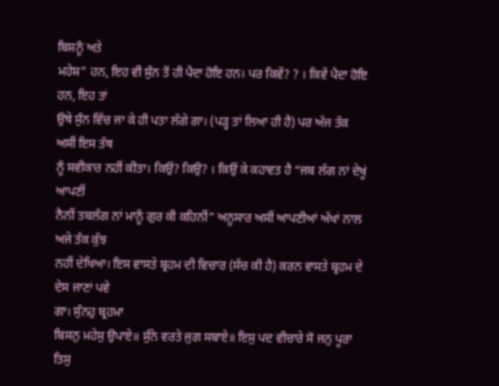ਬਿਸ਼ਨੂੰ ਅਤੇ
ਮਹੇਸ਼” ਹਨ, ਇਹ ਵੀ ਸੁੰਨ ਤੋਂ ਹੀ ਪੈਦਾ ਹੋਇ ਹਨ। ਪਰ ਕਿਵੇਂ? ? । ਕਿਵੇਂ ਪੈਦਾ ਹੋਇ ਹਨ, ਇਹ ਤਾਂ
ਉਥੇ ਸੁੰਨ ਵਿੱਚ ਜਾ ਕੇ ਹੀ ਪਤਾ ਲੱਗੇ ਗਾ। (ਪੜ੍ਹ ਤਾਂ ਲਿਆ ਹੀ ਹੈ) ਪਰ ਅੱਜ ਤੱਕ ਅਸੀਂ ਇਸ ਤੱਥ
ਨੂੰ ਸਵੀਕਾਰ ਨਹੀਂ ਕੀਤਾ। ਕਿਉਂ? ਕਿਉ? । ਕਿਉਂ ਕੇ ਕਹਾਵਤ ਹੈ “ਜਬ ਲੱਗ ਨਾਂ ਦੇਖੂਂ ਆਪਣੀਂ
ਨੈਨੀਂ ਤਬਲੱਗ ਨਾਂ ਮਾਨੂੰ ਗੁਰ ਕੀ ਕਹਿਨੀਂ” ਅਨੂਸਾਰ ਅਸੀਂ ਆਪਣੀਆਂ ਅੱਖਾਂ ਨਾਲ ਅਜੇ ਤੱਕ ਕੁੱਝ
ਨਹੀਂ ਦੇਖਿਆ। ਇਸ ਵਾਸਤੇ ਬ੍ਰਹਮ ਦੀ ਵਿਚਾਰ (ਸੱਚ ਕੀ ਹੈ) ਕਰਨ ਵਾਸਤੇ ਬ੍ਰਹਮ ਦੇ ਦੇਸ ਜਾਣਾਂ ਪਵੇ
ਗਾ। ਸੁੰਨਹੁ ਬ੍ਰਹਮਾ
ਬਿਸਨੁ ਮਹੇਸੁ ਉਪਾਏ॥ ਸੁੰਨੇ ਵਰਤੇ ਜੁਗ ਸਬਾਏ॥ ਇਸੁ ਪਦ ਵੀਚਾਰੇ ਸੋ ਜਨੁ ਪੂਰਾ ਤਿਸੁ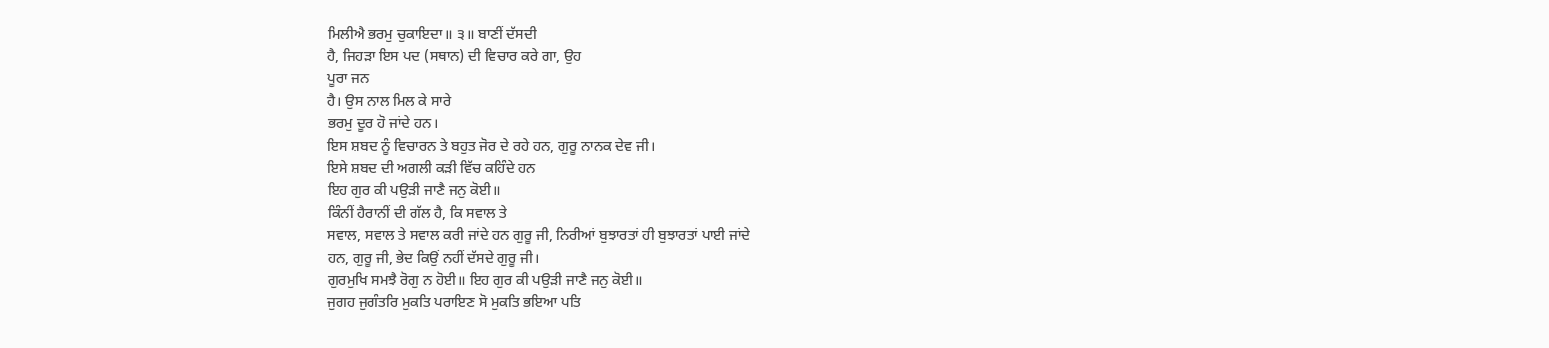ਮਿਲੀਐ ਭਰਮੁ ਚੁਕਾਇਦਾ॥ ੩॥ ਬਾਣੀਂ ਦੱਸਦੀ
ਹੈ, ਜਿਹੜਾ ਇਸ ਪਦ (ਸਥਾਨ) ਦੀ ਵਿਚਾਰ ਕਰੇ ਗਾ, ਉਹ
ਪੂਰਾ ਜਨ
ਹੈ। ਉਸ ਨਾਲ ਮਿਲ ਕੇ ਸਾਰੇ
ਭਰਮੁ ਦੂਰ ਹੋ ਜਾਂਦੇ ਹਨ।
ਇਸ ਸ਼ਬਦ ਨੂੰ ਵਿਚਾਰਨ ਤੇ ਬਹੁਤ ਜੋਰ ਦੇ ਰਹੇ ਹਨ, ਗੁਰੂ ਨਾਨਕ ਦੇਵ ਜੀ।
ਇਸੇ ਸ਼ਬਦ ਦੀ ਅਗਲੀ ਕੜੀ ਵਿੱਚ ਕਹਿੰਦੇ ਹਨ
ਇਹ ਗੁਰ ਕੀ ਪਉੜੀ ਜਾਣੈ ਜਨੁ ਕੋਈ॥
ਕਿੰਨੀਂ ਹੈਰਾਨੀਂ ਦੀ ਗੱਲ ਹੈ, ਕਿ ਸਵਾਲ ਤੇ
ਸਵਾਲ, ਸਵਾਲ ਤੇ ਸਵਾਲ ਕਰੀ ਜਾਂਦੇ ਹਨ ਗੁਰੂ ਜੀ, ਨਿਰੀਆਂ ਬੁਝਾਰਤਾਂ ਹੀ ਬੁਝਾਰਤਾਂ ਪਾਈ ਜਾਂਦੇ
ਹਨ, ਗੁਰੂ ਜੀ, ਭੇਦ ਕਿਉਂ ਨਹੀਂ ਦੱਸਦੇ ਗੁਰੂ ਜੀ।
ਗੁਰਮੁਖਿ ਸਮਝੈ ਰੋਗੁ ਨ ਹੋਈ॥ ਇਹ ਗੁਰ ਕੀ ਪਉੜੀ ਜਾਣੈ ਜਨੁ ਕੋਈ॥
ਜੁਗਹ ਜੁਗੰਤਰਿ ਮੁਕਤਿ ਪਰਾਇਣ ਸੋ ਮੁਕਤਿ ਭਇਆ ਪਤਿ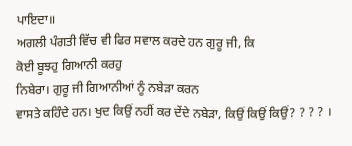ਪਾਇਦਾ॥
ਅਗਲੀ ਪੰਗਤੀ ਵਿੱਚ ਵੀ ਫਿਰ ਸਵਾਲ ਕਰਦੇ ਹਨ ਗੁਰੂ ਜੀ, ਕਿ
ਕੋਈ ਬੂਝਹੁ ਗਿਆਨੀ ਕਰਹੁ
ਨਿਬੇਰਾ। ਗੁਰੂ ਜੀ ਗਿਆਨੀਆਂ ਨੂੰ ਨਬੇੜਾ ਕਰਨ
ਵਾਸਤੇ ਕਹਿੰਦੇ ਹਨ। ਖੁਦ ਕਿਉਂ ਨਹੀਂ ਕਰ ਦੇਂਦੇ ਨਬੇੜਾ, ਕਿਉਂ ਕਿਉਂ ਕਿਉਂ? ? ? ? ।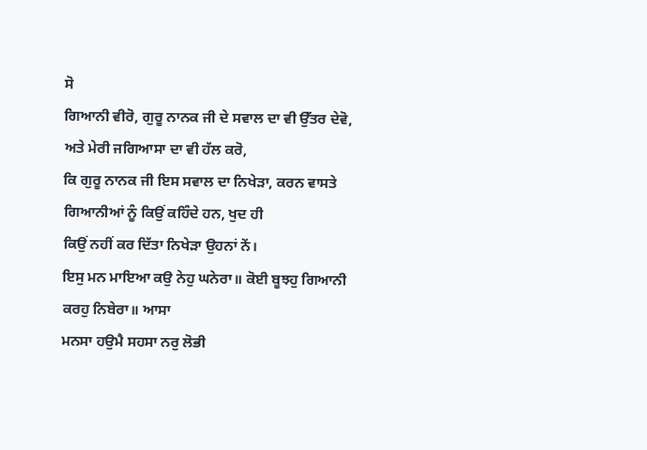ਸੋ
ਗਿਆਨੀ ਵੀਰੋ, ਗੁਰੂ ਨਾਨਕ ਜੀ ਦੇ ਸਵਾਲ ਦਾ ਵੀ ਉੱਤਰ ਦੇਵੋ, ਅਤੇ ਮੇਰੀ ਜਗਿਆਸਾ ਦਾ ਵੀ ਹੱਲ ਕਰੋ,
ਕਿ ਗੁਰੂ ਨਾਨਕ ਜੀ ਇਸ ਸਵਾਲ ਦਾ ਨਿਖੇੜਾ, ਕਰਨ ਵਾਸਤੇ ਗਿਆਨੀਆਂ ਨੂੰ ਕਿਉਂ ਕਹਿੰਦੇ ਹਨ, ਖੁਦ ਹੀ
ਕਿਉਂ ਨਹੀਂ ਕਰ ਦਿੱਤਾ ਨਿਖੇੜਾ ਉਹਨਾਂ ਨੇਂ।
ਇਸੁ ਮਨ ਮਾਇਆ ਕਉ ਨੇਹੁ ਘਨੇਰਾ॥ ਕੋਈ ਬੂਝਹੁ ਗਿਆਨੀ ਕਰਹੁ ਨਿਬੇਰਾ॥ ਆਸਾ
ਮਨਸਾ ਹਉਮੈ ਸਹਸਾ ਨਰੁ ਲੋਭੀ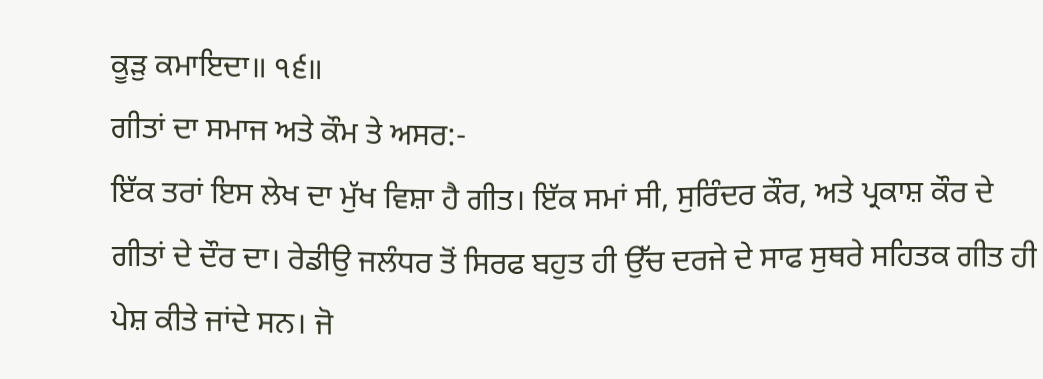ਕੂੜੁ ਕਮਾਇਦਾ॥ ੧੬॥
ਗੀਤਾਂ ਦਾ ਸਮਾਜ ਅਤੇ ਕੌਮ ਤੇ ਅਸਰ:-
ਇੱਕ ਤਰਾਂ ਇਸ ਲੇਖ ਦਾ ਮੁੱਖ ਵਿਸ਼ਾ ਹੈ ਗੀਤ। ਇੱਕ ਸਮਾਂ ਸੀ, ਸੁਰਿੰਦਰ ਕੌਰ, ਅਤੇ ਪ੍ਰਕਾਸ਼ ਕੌਰ ਦੇ
ਗੀਤਾਂ ਦੇ ਦੌਰ ਦਾ। ਰੇਡੀਉ ਜਲੰਧਰ ਤੋਂ ਸਿਰਫ ਬਹੁਤ ਹੀ ਉੱਚ ਦਰਜੇ ਦੇ ਸਾਫ ਸੁਥਰੇ ਸਹਿਤਕ ਗੀਤ ਹੀ
ਪੇਸ਼ ਕੀਤੇ ਜਾਂਦੇ ਸਨ। ਜੋ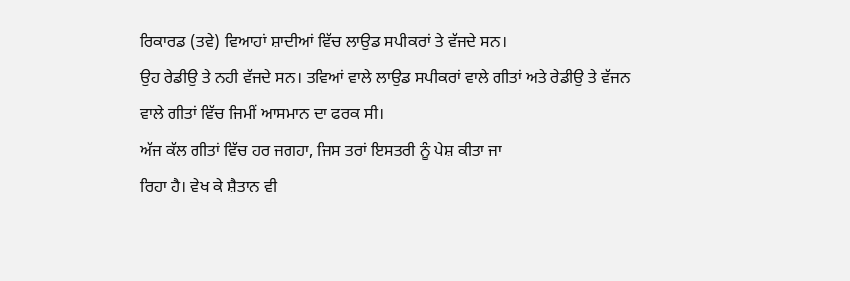ਰਿਕਾਰਡ (ਤਵੇ) ਵਿਆਹਾਂ ਸ਼ਾਦੀਆਂ ਵਿੱਚ ਲਾਉਡ ਸਪੀਕਰਾਂ ਤੇ ਵੱਜਦੇ ਸਨ।
ਉਹ ਰੇਡੀਉ ਤੇ ਨਹੀ ਵੱਜਦੇ ਸਨ। ਤਵਿਆਂ ਵਾਲੇ ਲਾਉਡ ਸਪੀਕਰਾਂ ਵਾਲੇ ਗੀਤਾਂ ਅਤੇ ਰੇਡੀਉ ਤੇ ਵੱਜਨ
ਵਾਲੇ ਗੀਤਾਂ ਵਿੱਚ ਜਿਮੀਂ ਆਸਮਾਨ ਦਾ ਫਰਕ ਸੀ।
ਅੱਜ ਕੱਲ ਗੀਤਾਂ ਵਿੱਚ ਹਰ ਜਗਹਾ, ਜਿਸ ਤਰਾਂ ਇਸਤਰੀ ਨੂੰ ਪੇਸ਼ ਕੀਤਾ ਜਾ
ਰਿਹਾ ਹੈ। ਵੇਖ ਕੇ ਸ਼ੈਤਾਨ ਵੀ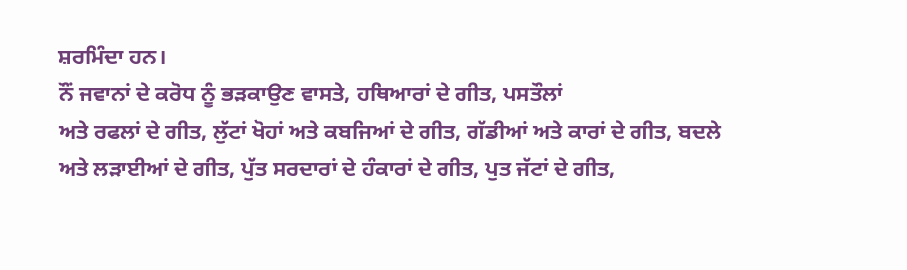ਸ਼ਰਮਿੰਦਾ ਹਨ।
ਨੌਂ ਜਵਾਨਾਂ ਦੇ ਕਰੋਧ ਨੂੰ ਭੜਕਾਉਣ ਵਾਸਤੇ, ਹਥਿਆਰਾਂ ਦੇ ਗੀਤ, ਪਸਤੌਲਾਂ
ਅਤੇ ਰਫਲਾਂ ਦੇ ਗੀਤ, ਲੁੱਟਾਂ ਖੋਹਾਂ ਅਤੇ ਕਬਜਿਆਂ ਦੇ ਗੀਤ, ਗੱਡੀਆਂ ਅਤੇ ਕਾਰਾਂ ਦੇ ਗੀਤ, ਬਦਲੇ
ਅਤੇ ਲੜਾਈਆਂ ਦੇ ਗੀਤ, ਪੁੱਤ ਸਰਦਾਰਾਂ ਦੇ ਹੰਕਾਰਾਂ ਦੇ ਗੀਤ, ਪੁਤ ਜੱਟਾਂ ਦੇ ਗੀਤ,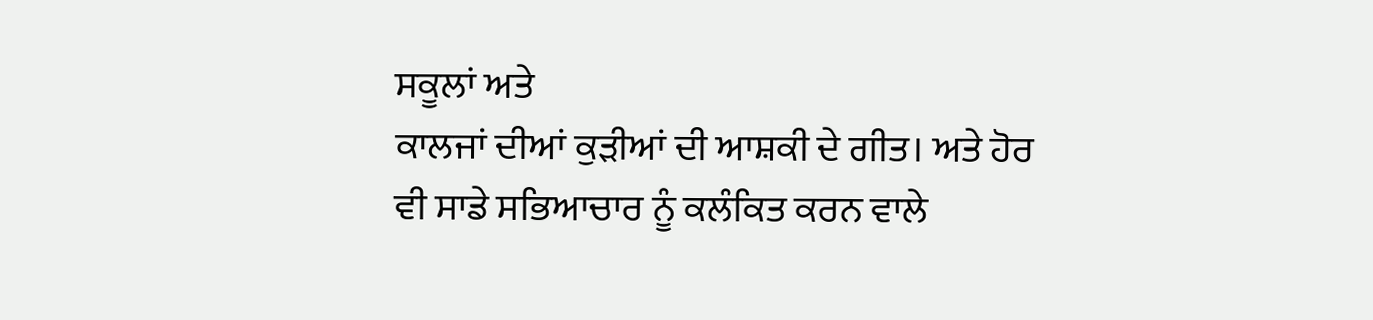ਸਕੂਲਾਂ ਅਤੇ
ਕਾਲਜਾਂ ਦੀਆਂ ਕੁੜੀਆਂ ਦੀ ਆਸ਼ਕੀ ਦੇ ਗੀਤ। ਅਤੇ ਹੋਰ ਵੀ ਸਾਡੇ ਸਭਿਆਚਾਰ ਨੂੰ ਕਲੰਕਿਤ ਕਰਨ ਵਾਲੇ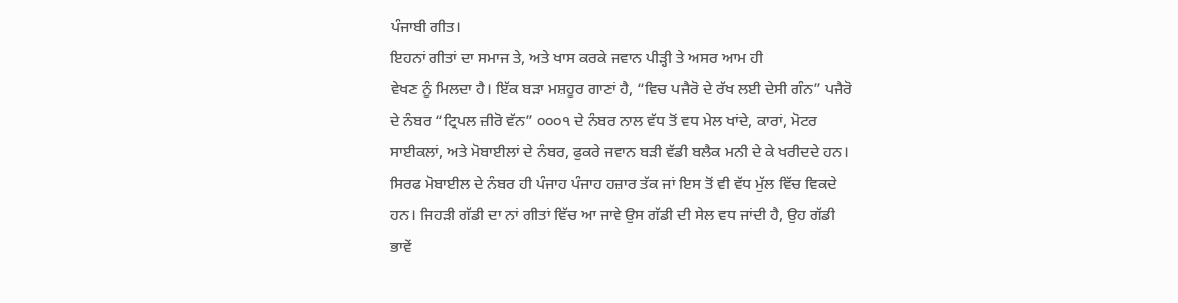ਪੰਜਾਬੀ ਗੀਤ।
ਇਹਨਾਂ ਗੀਤਾਂ ਦਾ ਸਮਾਜ ਤੇ, ਅਤੇ ਖਾਸ ਕਰਕੇ ਜਵਾਨ ਪੀੜ੍ਹੀ ਤੇ ਅਸਰ ਆਮ ਹੀ
ਵੇਖਣ ਨੂੰ ਮਿਲਦਾ ਹੈ। ਇੱਕ ਬੜਾ ਮਸ਼ਹੂਰ ਗਾਣਾਂ ਹੈ, “ਵਿਚ ਪਜੈਰੋ ਦੇ ਰੱਖ ਲਈ ਦੇਸੀ ਗੰਨ” ਪਜੈਰੋ
ਦੇ ਨੰਬਰ “ਟ੍ਰਿਪਲ ਜ਼ੀਰੋ ਵੱਨ” ੦੦੦੧ ਦੇ ਨੰਬਰ ਨਾਲ ਵੱਧ ਤੋਂ ਵਧ ਮੇਲ ਖਾਂਦੇ, ਕਾਰਾਂ, ਮੋਟਰ
ਸਾਈਕਲਾਂ, ਅਤੇ ਮੋਬਾਈਲਾਂ ਦੇ ਨੰਬਰ, ਫੁਕਰੇ ਜਵਾਨ ਬੜੀ ਵੱਡੀ ਬਲੈਕ ਮਨੀ ਦੇ ਕੇ ਖਰੀਦਦੇ ਹਨ।
ਸਿਰਫ ਮੋਬਾਈਲ ਦੇ ਨੰਬਰ ਹੀ ਪੰਜਾਹ ਪੰਜਾਹ ਹਜ਼ਾਰ ਤੱਕ ਜਾਂ ਇਸ ਤੋਂ ਵੀ ਵੱਧ ਮੁੱਲ ਵਿੱਚ ਵਿਕਦੇ
ਹਨ। ਜਿਹੜੀ ਗੱਡੀ ਦਾ ਨਾਂ ਗੀਤਾਂ ਵਿੱਚ ਆ ਜਾਵੇ ਉਸ ਗੱਡੀ ਦੀ ਸੇਲ ਵਧ ਜਾਂਦੀ ਹੈ, ਉਹ ਗੱਡੀ
ਭਾਵੇਂ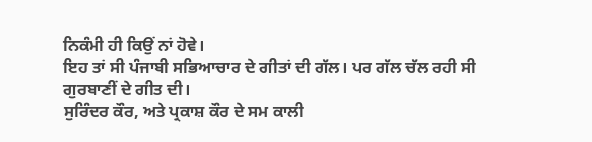ਨਿਕੰਮੀ ਹੀ ਕਿਉਂ ਨਾਂ ਹੋਵੇ।
ਇਹ ਤਾਂ ਸੀ ਪੰਜਾਬੀ ਸਭਿਆਚਾਰ ਦੇ ਗੀਤਾਂ ਦੀ ਗੱਲ। ਪਰ ਗੱਲ ਚੱਲ ਰਹੀ ਸੀ
ਗੁਰਬਾਣੀਂ ਦੇ ਗੀਤ ਦੀ।
ਸੁਰਿੰਦਰ ਕੌਰ, ਅਤੇ ਪ੍ਰਕਾਸ਼ ਕੌਰ ਦੇ ਸਮ ਕਾਲੀ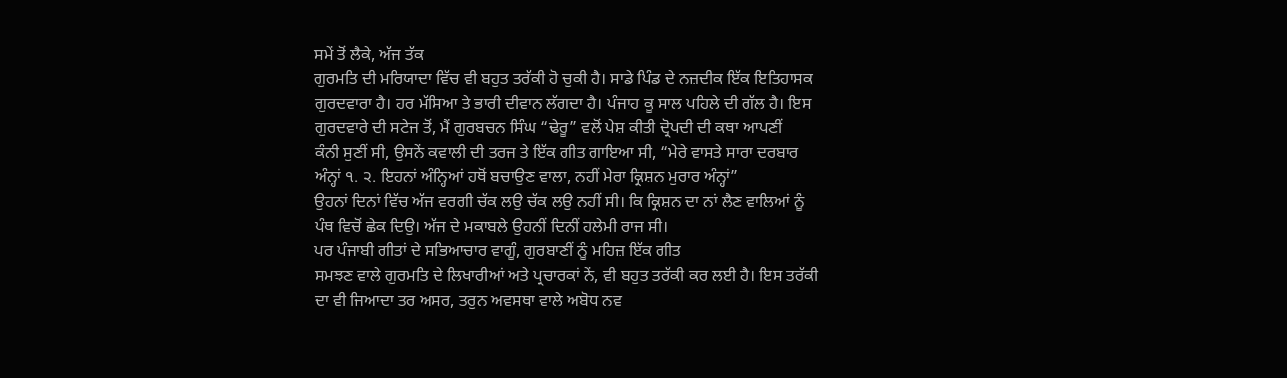ਸਮੇਂ ਤੋਂ ਲੈਕੇ, ਅੱਜ ਤੱਕ
ਗੁਰਮਤਿ ਦੀ ਮਰਿਯਾਦਾ ਵਿੱਚ ਵੀ ਬਹੁਤ ਤਰੱਕੀ ਹੋ ਚੁਕੀ ਹੈ। ਸਾਡੇ ਪਿੰਡ ਦੇ ਨਜ਼ਦੀਕ ਇੱਕ ਇਤਿਹਾਸਕ
ਗੁਰਦਵਾਰਾ ਹੈ। ਹਰ ਮੱਸਿਆ ਤੇ ਭਾਰੀ ਦੀਵਾਨ ਲੱਗਦਾ ਹੈ। ਪੰਜਾਹ ਕੂ ਸਾਲ ਪਹਿਲੇ ਦੀ ਗੱਲ ਹੈ। ਇਸ
ਗੁਰਦਵਾਰੇ ਦੀ ਸਟੇਜ ਤੋਂ, ਮੈਂ ਗੁਰਬਚਨ ਸਿੰਘ “ਢੇਰੂ” ਵਲੋਂ ਪੇਸ਼ ਕੀਤੀ ਦ੍ਰੋਪਦੀ ਦੀ ਕਥਾ ਆਪਣੀਂ
ਕੰਨੀ ਸੁਣੀਂ ਸੀ, ਉਸਨੇਂ ਕਵਾਲੀ ਦੀ ਤਰਜ ਤੇ ਇੱਕ ਗੀਤ ਗਾਇਆ ਸੀ, “ਮੇਰੇ ਵਾਸਤੇ ਸਾਰਾ ਦਰਬਾਰ
ਅੰਨ੍ਹਾਂ ੧. ੨. ਇਹਨਾਂ ਅੰਨ੍ਹਿਆਂ ਹਥੋਂ ਬਚਾਉਣ ਵਾਲਾ, ਨਹੀਂ ਮੇਰਾ ਕ੍ਰਿਸ਼ਨ ਮੁਰਾਰ ਅੰਨ੍ਹਾਂ”
ਉਹਨਾਂ ਦਿਨਾਂ ਵਿੱਚ ਅੱਜ ਵਰਗੀ ਚੱਕ ਲਉ ਚੱਕ ਲਉ ਨਹੀਂ ਸੀ। ਕਿ ਕ੍ਰਿਸ਼ਨ ਦਾ ਨਾਂ ਲੈਣ ਵਾਲਿਆਂ ਨੂੰ
ਪੰਥ ਵਿਚੋਂ ਛੇਕ ਦਿਉ। ਅੱਜ ਦੇ ਮਕਾਬਲੇ ਉਹਨੀਂ ਦਿਨੀਂ ਹਲੇਮੀ ਰਾਜ ਸੀ।
ਪਰ ਪੰਜਾਬੀ ਗੀਤਾਂ ਦੇ ਸਭਿਆਚਾਰ ਵਾਗੂੰ, ਗੁਰਬਾਣੀਂ ਨੂੰ ਮਹਿਜ਼ ਇੱਕ ਗੀਤ
ਸਮਝਣ ਵਾਲੇ ਗੁਰਮਤਿ ਦੇ ਲਿਖਾਰੀਆਂ ਅਤੇ ਪ੍ਰਚਾਰਕਾਂ ਨੇਂ, ਵੀ ਬਹੁਤ ਤਰੱਕੀ ਕਰ ਲਈ ਹੈ। ਇਸ ਤਰੱਕੀ
ਦਾ ਵੀ ਜਿਆਦਾ ਤਰ ਅਸਰ, ਤਰੁਨ ਅਵਸਥਾ ਵਾਲੇ ਅਬੋਧ ਨਵ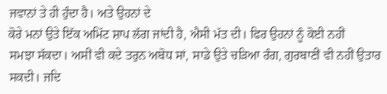ਜਵਾਨਾਂ ਤੇ ਹੀ ਹੁੰਦਾ ਹੈ। ਅਤੇ ਉਹਨਾਂ ਦੇ
ਕੋਰੇ ਮਨਾਂ ਉਤੇ ਇੱਕ ਅਮਿੱਟ ਸ਼ਾਪ ਲੱਗ ਜਾਂਦੀ ਹੈ, ਐਸੀ ਮੱਤ ਦੀ। ਫਿਰ ਉਹਨਾਂ ਨੂੰ ਕੋਈ ਨਹੀਂ
ਸਮਝਾ ਸੱਕਦਾ। ਅਸੀਂ ਵੀ ਕਦੇ ਤਰੁਨ ਅਬੋਧ ਸਾਂ, ਸਾਡੇ ਉਤੇ ਚੜਿਆ ਰੰਗ, ਗੁਰਬਾਣੀਂ ਵੀ ਨਹੀਂ ਉਤਾਰ
ਸਕਦੀ। ਜਦਿ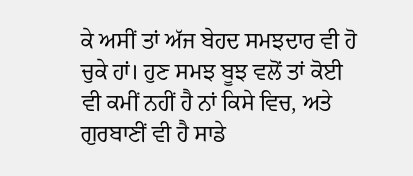ਕੇ ਅਸੀਂ ਤਾਂ ਅੱਜ ਬੇਹਦ ਸਮਝਦਾਰ ਵੀ ਹੋ ਚੁਕੇ ਹਾਂ। ਹੁਣ ਸਮਝ ਬੂਝ ਵਲੋਂ ਤਾਂ ਕੋਈ
ਵੀ ਕਮੀਂ ਨਹੀਂ ਹੈ ਨਾਂ ਕਿਸੇ ਵਿਚ, ਅਤੇ ਗੁਰਬਾਣੀਂ ਵੀ ਹੈ ਸਾਡੇ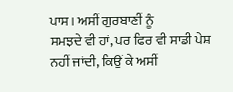ਪਾਸ। ਅਸੀਂ ਗੁਰਬਾਣੀਂ ਨੂੰ
ਸਮਝਦੇ ਵੀ ਹਾਂ, ਪਰ ਫਿਰ ਵੀ ਸਾਡੀ ਪੇਸ਼ ਨਹੀਂ ਜਾਂਦੀ, ਕਿਉਂ ਕੇ ਅਸੀਂ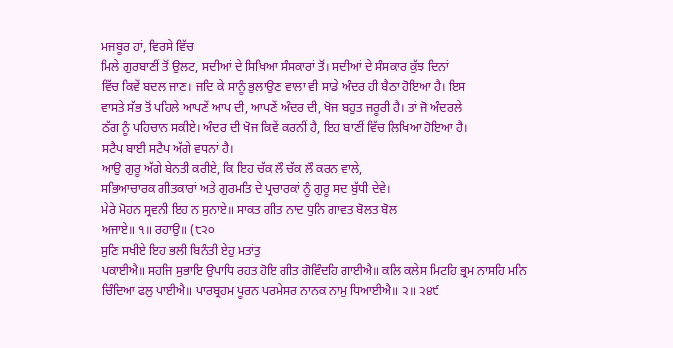ਮਜਬੂਰ ਹਾਂ, ਵਿਰਸੇ ਵਿੱਚ
ਮਿਲੇ ਗੁਰਬਾਣੀਂ ਤੋਂ ਉਲਟ, ਸਦੀਆਂ ਦੇ ਸਿਖਿਆ ਸੰਸਕਾਰਾਂ ਤੋਂ। ਸਦੀਆਂ ਦੇ ਸੰਸਕਾਰ ਕੁੱਝ ਦਿਨਾਂ
ਵਿੱਚ ਕਿਵੇਂ ਬਦਲ ਜਾਣ। ਜਦਿ ਕੇ ਸਾਨੂੰ ਭੁਲਾਉਣ ਵਾਲਾ ਵੀ ਸਾਡੇ ਅੰਦਰ ਹੀ ਬੈਠਾ ਹੋਇਆ ਹੈ। ਇਸ
ਵਾਸਤੇ ਸੱਭ ਤੋਂ ਪਹਿਲੇ ਆਪਣੇਂ ਆਪ ਦੀ, ਆਪਣੇਂ ਅੰਦਰ ਦੀ, ਖੋਜ ਬਹੁਤ ਜਰੂਰੀ ਹੈ। ਤਾਂ ਜੋ ਅੰਦਰਲੇ
ਠੱਗ ਨੂੰ ਪਹਿਚਾਨ ਸਕੀਏ। ਅੰਦਰ ਦੀ ਖੋਜ ਕਿਵੇਂ ਕਰਨੀਂ ਹੈ, ਇਹ ਬਾਣੀਂ ਵਿੱਚ ਲਿਖਿਆ ਹੋਇਆ ਹੈ।
ਸਟੈਪ ਬਾਈ ਸਟੈਪ ਅੱਗੇ ਵਧਨਾਂ ਹੈ।
ਆਉ ਗੁਰੂ ਅੱਗੇ ਬੇਨਤੀ ਕਰੀਏ, ਕਿ ਇਹ ਚੱਕ ਲੌ ਚੱਕ ਲੌ ਕਰਨ ਵਾਲੇ,
ਸਭਿਆਚਾਰਕ ਗੀਤਕਾਰਾਂ ਅਤੇ ਗੁਰਮਤਿ ਦੇ ਪ੍ਰਚਾਰਕਾਂ ਨੂੰ ਗੁਰੂ ਸਦ ਬੁੱਧੀ ਦੇਵੇ।
ਮੇਰੇ ਮੋਹਨ ਸ੍ਰਵਨੀ ਇਹ ਨ ਸੁਨਾਏ॥ ਸਾਕਤ ਗੀਤ ਨਾਦ ਧੁਨਿ ਗਾਵਤ ਬੋਲਤ ਬੋਲ
ਅਜਾਏ॥ ੧॥ ਰਹਾਉ॥ (੮੨੦
ਸੁਣਿ ਸਖੀਏ ਇਹ ਭਲੀ ਬਿਨੰਤੀ ਏਹੁ ਮਤਾਂਤੁ
ਪਕਾਈਐ॥ ਸਹਜਿ ਸੁਭਾਇ ਉਪਾਧਿ ਰਹਤ ਹੋਇ ਗੀਤ ਗੋਵਿੰਦਹਿ ਗਾਈਐ॥ ਕਲਿ ਕਲੇਸ ਮਿਟਹਿ ਭ੍ਰਮ ਨਾਸਹਿ ਮਨਿ
ਚਿੰਦਿਆ ਫਲੁ ਪਾਈਐ॥ ਪਾਰਬ੍ਰਹਮ ਪੂਰਨ ਪਰਮੇਸਰ ਨਾਨਕ ਨਾਮੁ ਧਿਆਈਐ॥ ੨॥ ੨੪੯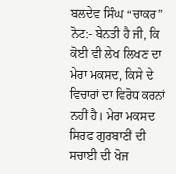ਬਲਦੇਵ ਸਿੰਘ “ਚਾਕਰ”
ਨੋਟ:- ਬੇਨਤੀ ਹੈ ਜੀ, ਕਿ ਕੋਈ ਵੀ ਲੇਖ ਲਿਖਣ ਦਾ ਮੇਰਾ ਮਕਸਦ, ਕਿਸੇ ਦੇ
ਵਿਚਾਰਾਂ ਦਾ ਵਿਰੋਧ ਕਰਨਾਂ ਨਹੀਂ ਹੈ। ਮੇਰਾ ਮਕਸਦ ਸਿਰਫ ਗੁਰਬਾਣੀਂ ਦੀ ਸਚਾਈ ਦੀ ਖੋਜ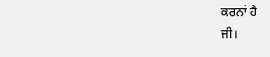ਕਰਨਾਂ ਹੈ
ਜੀ।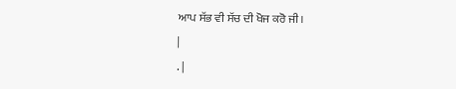ਆਪ ਸੱਭ ਵੀ ਸੱਚ ਦੀ ਖੋਜ ਕਰੋ ਜੀ।
|
. |